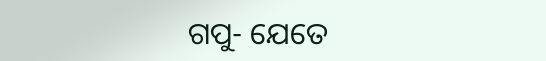ଗପୁ- ଯେତେ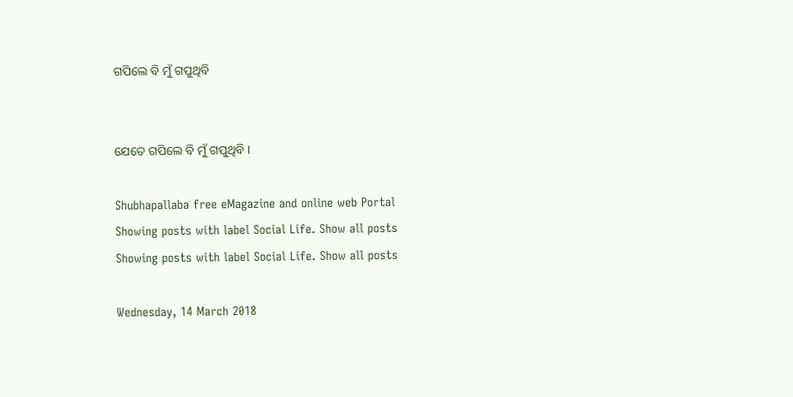ଗପିଲେ ବି ମୁଁ ଗପୁଥିବି


ଯେତେ ଗପିଲେ ବି ମୁଁ ଗପୁଥିବି ।

Shubhapallaba free eMagazine and online web Portal
Showing posts with label Social Life. Show all posts
Showing posts with label Social Life. Show all posts

Wednesday, 14 March 2018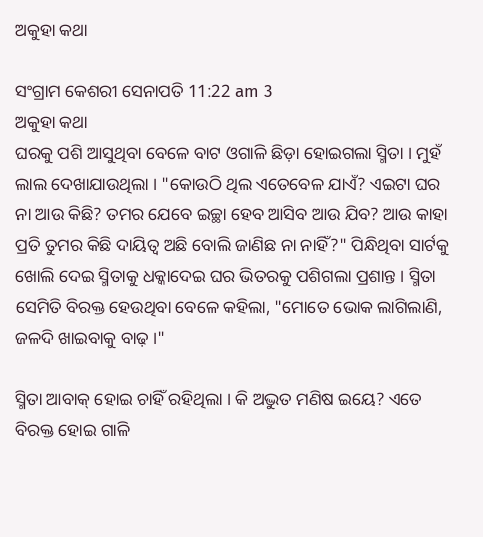ଅକୁହା କଥା

ସଂଗ୍ରାମ କେଶରୀ ସେନାପତି 11:22 am 3
ଅକୁହା କଥା
ଘରକୁ ପଶି ଆସୁଥିବା ବେଳେ ବାଟ ଓଗାଳି ଛିଡ଼ା ହୋଇଗଲା ସ୍ମିତା । ମୁହଁ ଲାଲ ଦେଖାଯାଉଥିଲା । "କୋଉଠି ଥିଲ ଏତେବେଳ ଯାଏଁ? ଏଇଟା ଘର ନା ଆଉ କିଛି? ତମର ଯେବେ ଇଚ୍ଛା ହେବ ଆସିବ ଆଉ ଯିବ? ଆଉ କାହା ପ୍ରତି ତୁମର କିଛି ଦାୟିତ୍ୱ ଅଛି ବୋଲି ଜାଣିଛ ନା ନାହିଁ?" ପିନ୍ଧିଥିବା ସାର୍ଟକୁ ଖୋଲି ଦେଇ ସ୍ମିତାକୁ ଧକ୍କାଦେଇ ଘର ଭିତରକୁ ପଶିଗଲା ପ୍ରଶାନ୍ତ । ସ୍ମିତା ସେମିତି ବିରକ୍ତ ହେଉଥିବା ବେଳେ କ‌ହିଲା, "ମୋତେ ଭୋକ ଲାଗିଲାଣି, ଜଳଦି ଖାଇବାକୁ ବାଢ଼ ।"

ସ୍ମିତା ଆବାକ୍ ହୋଇ ଚାହିଁ ରହିଥିଲା । କି ଅଦ୍ଭୁତ ମଣିଷ ଇୟେ? ଏତେ ବିରକ୍ତ ହୋଇ ଗାଳି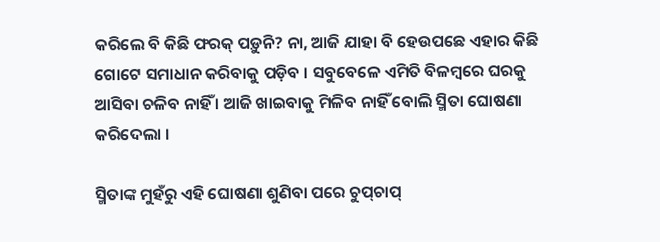କରିଲେ ବି କିଛି ଫରକ୍ ପଡ଼ୁନି? ନା, ଆଜି ଯାହା ବି ହେଉପଛେ ଏହାର କିଛି ଗୋଟେ ସମାଧାନ କରିବାକୁ ପଡ଼ିବ । ସବୁବେଳେ ଏମିତି ବିଳମ୍ବରେ ଘରକୁ ଆସିବା ଚଳିବ ନାହିଁ । ଆଜି ଖାଇବାକୁ ମିଳିବ ନାହିଁ ବୋଲି ସ୍ମିତା ଘୋଷଣା କରିଦେଲା ।

ସ୍ମିତାଙ୍କ ମୁହଁରୁ ଏହି ଘୋଷଣା ଶୁଣିବା ପରେ ଚୁପ୍‌ଚାପ୍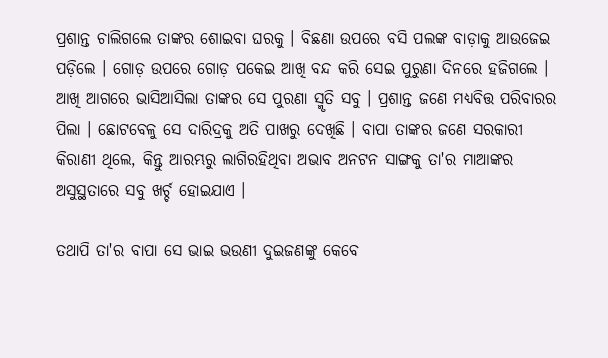ପ୍ରଶାନ୍ତ ଚାଲିଗଲେ ତାଙ୍କର ଶୋଇବା ଘରକୁ । ବିଛଣା ଉପରେ ବସି ପଲଙ୍କ ବାଡ଼ାକୁ ଆଉଜେଇ ପଡ଼ିଲେ । ଗୋଡ଼ ଉପରେ ଗୋଡ଼ ପକେଇ ଆଖି ବନ୍ଦ କରି ସେଇ ପୁରୁଣା ଦିନରେ ହଜିଗଲେ । ଆଖି ଆଗରେ ଭାସିଆସିଲା ତାଙ୍କର ସେ ପୁରଣା ସ୍ମୃତି ସବୁ । ପ୍ରଶାନ୍ତ ଜଣେ ମଧ୍ୟବିତ୍ତ ପରିବାରର ପିଲା । ଛୋଟବେଳୁ ସେ ଦାରିଦ୍ରକୁ ଅତି ପାଖରୁ ଦେଖିଛି । ବାପା ତାଙ୍କର ଜଣେ ସରକାରୀ କିରାଣୀ ଥିଲେ, କିନ୍ତୁ ଆରମ୍ଭରୁ ଲାଗିରହିଥିବା ଅଭାବ ଅନଟନ ସାଙ୍ଗକୁ ତା'ର ମାଆଙ୍କର ଅସୁସ୍ଥତାରେ ସବୁ ଖର୍ଚ୍ଚ ହୋଇଯାଏ ।

ତ‌ଥାପି ତା'ର ବାପା ସେ ଭାଇ ଭଉଣୀ ଦୁଇଜଣଙ୍କୁ କେବେ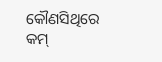କୌଣସିଥିରେ କମ୍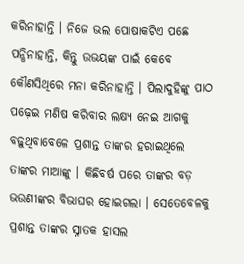କରିନାହାନ୍ତି । ନିଜେ ଭଲ ପୋଷାକଟିଏ ପଛେ ପନ୍ଧିନାହାନ୍ତି, କିନ୍ତୁ ଉଭୟଙ୍କ ପାଇଁ କେବେ କୌଣସିଥିରେ ମନା କରିନାହାନ୍ତି । ପିଲାଦୁହିଙ୍କୁ ପାଠ ପଢ଼େଇ ମଣିଷ କରିବାର ଲକ୍ଷ୍ୟ ନେଇ ଆଗକୁ ବଢ଼ୁଥିବାବେଳେ ପ୍ରଶାନ୍ତ ତାଙ୍କର ହରାଇଥିଲେ ତାଙ୍କର ମାଆଙ୍କୁ । କିଛିବର୍ଷ ପରେ ତାଙ୍କର ବଡ଼ ଭଉଣୀଙ୍କର ବିଭାଘର ହୋଇଗଲା । ସେତେବେଳକୁ ପ୍ରଶାନ୍ତ ତାଙ୍କର ସ୍ନାତକ ହାସଲ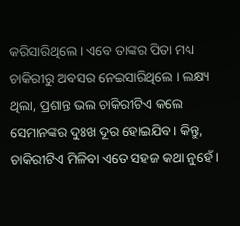କରିସାରିଥିଲେ । ଏବେ ତାଙ୍କର ପିତା ମଧ୍ୟ ଚାକିରୀରୁ ଅବସର ନେଇସାରିଥିଲେ । ଲକ୍ଷ୍ୟ ଥିଲା, ପ୍ରଶାନ୍ତ ଭଲ ଚାକିରୀଟିଏ କଲେ ସେମାନଙ୍କର ଦୁଃଖ ଦୂର ହୋଇଯିବ । କିନ୍ତୁ, ଚାକିରୀଟିଏ ମିଳିବା ଏତେ ସ‌ହଜ କଥା ନୁହେଁ ।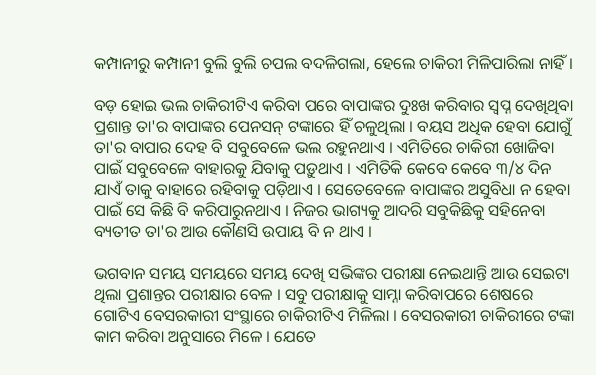କମ୍ପାନୀରୁ କମ୍ପାନୀ ବୁଲି ବୁଲି ଚପଲ ବଦଳିଗଲା, ହେଲେ ଚାକିରୀ ମିଳିପାରିଲା ନାହିଁ ।

ବଡ଼ ହୋଇ ଭଲ ଚାକିରୀଟିଏ କରିବା ପରେ ବାପାଙ୍କର ଦୁଃଖ କରିବାର ସ୍ୱପ୍ନ ଦେଖିଥିବା ପ୍ରଶାନ୍ତ ତା'ର ବାପାଙ୍କର ପେନସନ୍ ଟଙ୍କାରେ ହିଁ ଚଳୁଥିଲା । ବୟସ ଅଧିକ ହେବା ଯୋଗୁଁ ତା'ର ବାପାର ଦେହ ବି ସବୁବେଳେ ଭଲ ରହୁନଥାଏ । ଏମିତିରେ ଚାକିରୀ ଖୋଜିବା ପାଇଁ ସବୁବେଳେ ବାହାରକୁ ଯିବାକୁ ପଡ଼ୁଥାଏ । ଏମିତିକି କେବେ କେବେ ୩/୪ ଦିନ ଯାଏଁ ତାକୁ ବାହାରେ ରହିବାକୁ ପଡ଼ିଥାଏ । ସେତେବେଳେ ବାପାଙ୍କର ଅସୁବିଧା ନ ହେବା ପାଇଁ ସେ କିଛି ବି କରିପାରୁନଥାଏ । ନିଜର ଭାଗ୍ୟକୁ ଆଦରି ସବୁକିଛିକୁ ସ‌ହିନେବା ବ୍ୟତୀତ ତା'ର ଆଉ କୌଣସି ଉପାୟ ବି ନ ଥାଏ ।

ଭଗବାନ ସମୟ ସମୟରେ ସମୟ ଦେଖି ସଭିଙ୍କର ପରୀକ୍ଷା ନେଇଥାନ୍ତି ଆଉ ସେଇଟା ଥିଲା ପ୍ରଶାନ୍ତର ପରୀକ୍ଷାର ବେଳ । ସବୁ ପରୀକ୍ଷାକୁ ସାମ୍ନା କରିବାପରେ ଶେଷରେ ଗୋଟିଏ ବେସରକାରୀ ସଂସ୍ଥାରେ ଚାକିରୀଟିଏ ମିଳିଲା । ବେସରକାରୀ ଚାକିରୀରେ ଟଙ୍କା କାମ କରିବା ଅନୁସାରେ ମିଳେ । ଯେତେ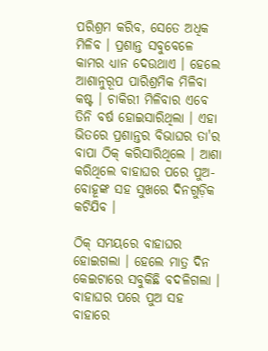ପରିଶ୍ରମ କରିବ, ସେତେ ଅଧିକ ମିଳିବ । ପ୍ରଶାନ୍ତ ସବୁବେଳେ କାମର ଧ୍ୟାନ ଦେଉଥାଏ । ହେଲେ ଆଶାନୁରୂପ ପାରିଶ୍ରମିକ ମିଳିବା କଷ୍ଟ । ଚାକିରୀ ମିଳିବାର ଏବେ ତିନି ବର୍ଷ ହୋଇସାରିଥିଲା । ଏହା ଭିତରେ ପ୍ରଶାନ୍ତର ବିଭାଘର ତା'ର ବାପା ଠିକ୍ କରିସାରିଥିଲେ । ଆଶା କରିଥିଲେ ବାହାଘର ପରେ ପୁଅ-ବୋହୂଙ୍କ ସ‌ହ ସୁଖରେ ଦିନ‌ଗୁଡ଼ିକ କଟିଯିବ ।

ଠିକ୍ ସମୟରେ ବାହାଘର ହୋଇଗଲା । ହେଲେ ମାତ୍ର ଦିନ କେଇଟାରେ ସବୁକିଛି ବଦଳିଗଲା । ବାହାଘର ପରେ ପୁଅ ସ‌ହ ବାହାରେ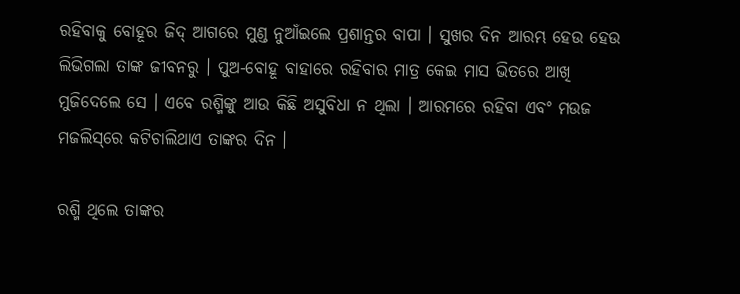ରହିବାକୁ ବୋହୂର ଜିଦ୍ ଆଗରେ ମୁଣ୍ଡ ନୁଆଁଇଲେ ପ୍ରଶାନ୍ତର ବାପା । ସୁଖର ଦିନ ଆରମ୍ଭ ହେଉ ହେଉ ଲିଭିଗଲା ତାଙ୍କ ଜୀବନରୁ । ପୁଅ-ବୋହୂ ବାହାରେ ରହିବାର ମାତ୍ର କେଇ ମାସ ଭିତରେ ଆଖି ମୁଜିଦେଲେ ସେ । ଏବେ ରଶ୍ମିଙ୍କୁ ଆଉ କିଛି ଅସୁବିଧା ନ ଥିଲା । ଆରମରେ ରହିବା ଏବଂ ମଉଜ ମଜଲିସ୍‌ରେ କଟିଚାଲିଥାଏ ତାଙ୍କର ଦିନ ।

ରଶ୍ମି ଥିଲେ ତାଙ୍କର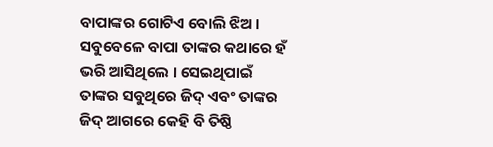ବାପାଙ୍କର ଗୋଟିଏ ବୋଲି ଝିଅ । ସବୁବେଳେ ବାପା ତାଙ୍କର କଥାରେ ହଁ ଭରି ଆସିଥିଲେ । ସେଇଥିପାଇଁ ତାଙ୍କର ସବୁଥିରେ ଜିଦ୍ ଏବଂ ତାଙ୍କର ଜିଦ୍ ଆଗରେ କେହି ବି ତିଷ୍ଠି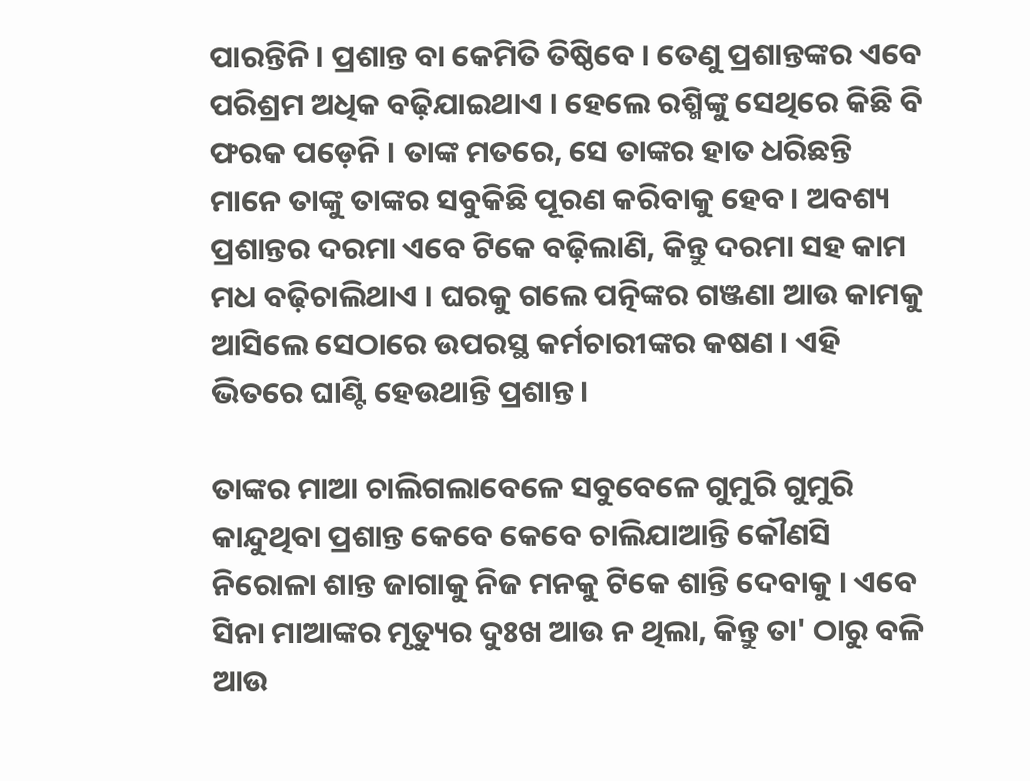ପାରନ୍ତିନି । ପ୍ରଶାନ୍ତ ବା କେମିତି ତିଷ୍ଠିବେ । ତେଣୁ ପ୍ରଶାନ୍ତଙ୍କର ଏବେ ପରିଶ୍ରମ ଅଧିକ ବଢ଼ିଯାଇଥାଏ । ହେଲେ ରଶ୍ମିଙ୍କୁ ସେଥିରେ କିଛି ବି ଫରକ ପଡ଼େନି । ତାଙ୍କ ମତରେ, ସେ ତାଙ୍କର ହାତ ଧରିଛନ୍ତି ମାନେ ତାଙ୍କୁ ତାଙ୍କର ସବୁକିଛି ପୂରଣ କରିବାକୁ ହେବ । ଅବଶ୍ୟ ପ୍ରଶାନ୍ତର ଦରମା ଏବେ ଟିକେ ବଢ଼ିଲାଣି, କିନ୍ତୁ ଦରମା ସ‌ହ କାମ ମଧ ବଢ଼ିଚାଲିଥାଏ । ଘରକୁ ଗଲେ ପତ୍ନିଙ୍କର ଗଞ୍ଜଣା ଆଉ କାମକୁ ଆସିଲେ ସେଠାରେ ଉପରସ୍ଥ କର୍ମଚାରୀଙ୍କର କଷଣ । ଏହି ଭିତରେ ଘାଣ୍ଟି ହେଉଥାନ୍ତି ପ୍ରଶାନ୍ତ ।

ତାଙ୍କର ମାଆ ଚାଲିଗଲାବେଳେ ସବୁବେଳେ ଗୁମୁରି ଗୁମୁରି କାନ୍ଦୁଥିବା ପ୍ରଶାନ୍ତ କେବେ କେବେ ଚାଲିଯାଆନ୍ତି କୌଣସି ନିରୋଳା ଶାନ୍ତ ଜାଗାକୁ ନିଜ ମନ‌କୁ ଟିକେ ଶାନ୍ତି ଦେବାକୁ । ଏବେ ସିନା ମାଆଙ୍କର ମୃତ୍ୟୁର ଦୁଃଖ ଆଉ ନ ଥିଲା, କିନ୍ତୁ ତା' ଠାରୁ ବଳି ଆଉ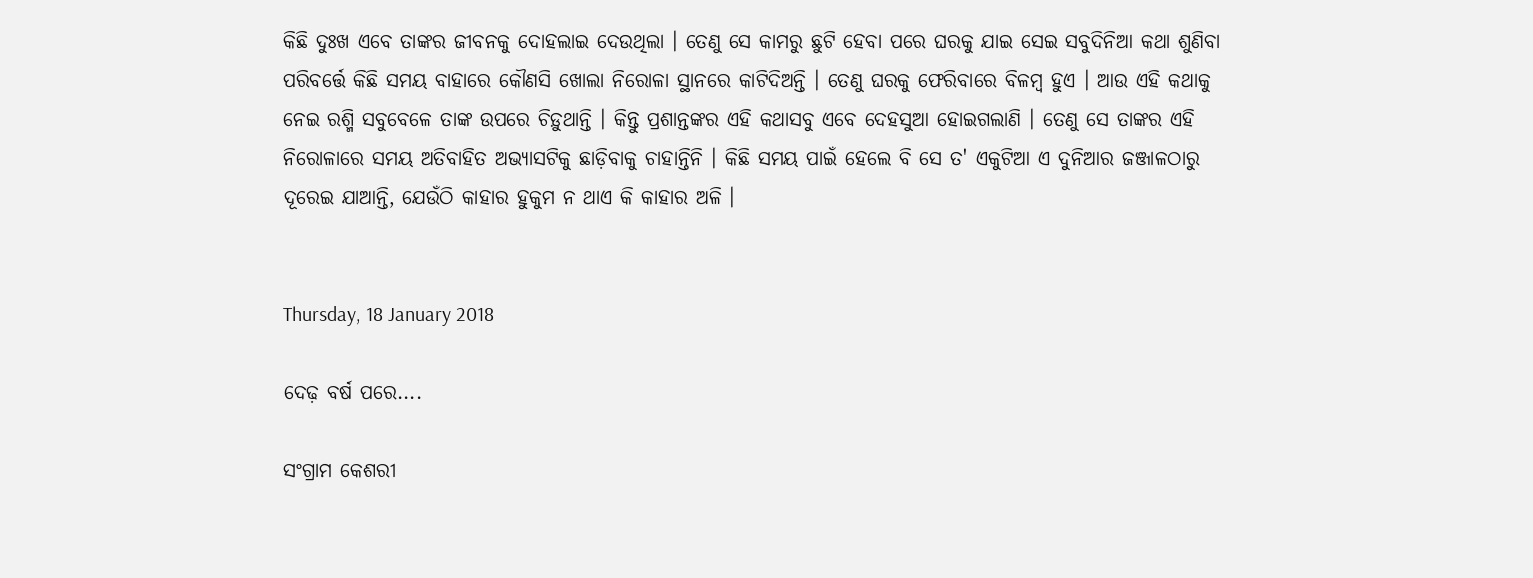କିଛି ଦୁଃଖ ଏବେ ତାଙ୍କର ଜୀବନ‌କୁ ଦୋହଲାଇ ଦେଉଥିଲା । ତେଣୁ ସେ କାମରୁ ଛୁଟି ହେବା ପରେ ଘରକୁ ଯାଇ ସେଇ ସବୁଦିନିଆ କଥା ଶୁଣିବା ପରିବର୍ତ୍ତେ କିଛି ସମୟ ବାହାରେ କୌଣସି ଖୋଲା ନିରୋଳା ସ୍ଥାନରେ କାଟିଦିଅନ୍ତି । ତେଣୁ ଘରକୁ ଫେରିବାରେ ବିଳମ୍ବ ହୁଏ । ଆଉ ଏହି କଥାକୁ ନେଇ ରଶ୍ମି ସବୁବେଳେ ତାଙ୍କ ଉପରେ ଚିଡ଼ୁଥାନ୍ତି । କିନ୍ତୁ ପ୍ରଶାନ୍ତଙ୍କର ଏହି କଥାସବୁ ଏବେ ଦେହସୁଆ ହୋଇଗଲାଣି । ତେଣୁ ସେ ତାଙ୍କର ଏହି ନିରୋଳାରେ ସମୟ ଅତିବାହିତ ଅଭ୍ୟାସଟିକୁ ଛାଡ଼ିବାକୁ ଚାହାନ୍ତିନି । କିଛି ସମୟ ପାଇଁ ହେଲେ ବି ସେ ତ' ଏକୁଟିଆ ଏ ଦୁନିଆର ଜଞ୍ଜାଳଠାରୁ ଦୂରେଇ ଯାଆନ୍ତି, ଯେଉଁଠି କାହାର ହୁକୁମ ନ ଥାଏ କି କାହାର ଅଳି ।


Thursday, 18 January 2018

ଦେଢ଼ ବର୍ଷ ପରେ....

ସଂଗ୍ରାମ କେଶରୀ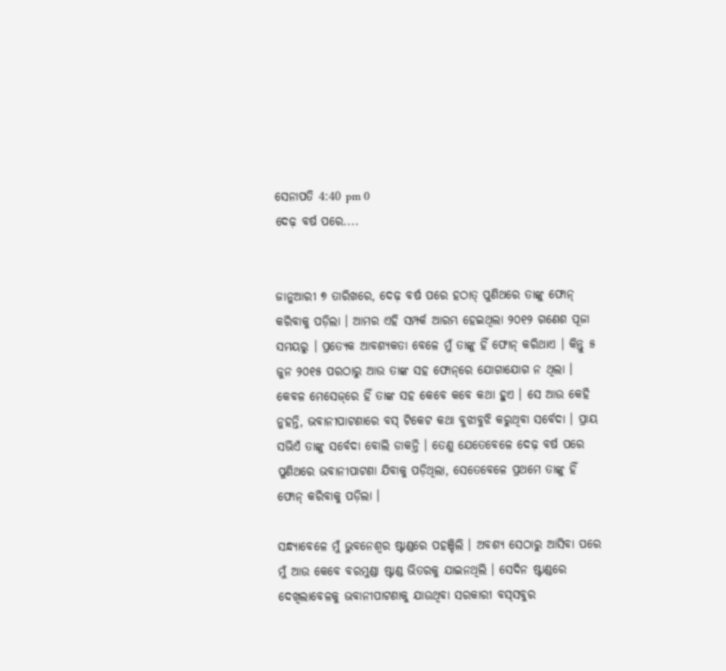ସେନାପତି 4:40 pm 0
ଦେଢ଼ ବର୍ଷ ପରେ....


ଜାନୁଆରୀ ୭ ତାରିଖରେ, ଦେଢ଼ ବର୍ଷ ପରେ ହଠାତ୍ ପୁଣିଥରେ ତାଙ୍କୁ ଫୋନ୍ କରିବାକୁ ପଡ଼ିଲା । ଆମର ଏହି ସମ୍ପର୍କ ଆରମ୍ଭ ହେଇଥିଲା ୨୦୧୨ ଗଣେଶ ପୂଜା ସମୟରୁ । ପ୍ରତ୍ୟେକ ଆବଶ୍ୟକତା ବେଳେ ମୁଁ ତାଙ୍କୁ ହିଁ ଫୋନ୍ କରିଥାଏ । କିନ୍ତୁ ୫ ଜୁନ ୨୦୧୫ ପରଠାରୁ ଆଉ ତାଙ୍କ ସ‌ହ ଫୋନ୍‌ରେ ଯୋଗାଯୋଗ ନ ଥିଲା । କେବଳ ମେସେଜ୍‌ରେ ହିଁ ତାଙ୍କ ସ‌ହ କେବେ କବେ କଥା ହୁଏ । ସେ ଆଉ କେହି ନୁହ‌ନ୍ତି, ଭବାନୀପାଟଣାରେ ବସ୍ ଟିକେଟ କଥା ବୁଝାବୁଝି କରୁଥିବା ସର୍ବେଦା । ପ୍ରାୟ ସଭିଏଁ ତାଙ୍କୁ ସର୍ବେଦା ବୋଲି ଡାକନ୍ତି । ତେଣୁ ଯେତେବେଳେ ଦେଢ଼ ବର୍ଷ ପରେ ପୁଣିଥରେ ଭବାନୀପାଟଣା ଯିବାକୁ ପଡ଼ିଥିଲା, ସେତେବେଳେ ପ୍ରଥମେ ତାଙ୍କୁ ହିଁ ଫୋନ୍ କରିବାକୁ ପଡ଼ିଲା ।

ସନ୍ଧ୍ୟାବେଳେ ମୁଁ ଭୁବନେଶ୍ୱର ଷ୍ଟାଣ୍ଡରେ ପ‌ହ‌ଞ୍ଚିଲି । ଅବଶ୍ୟ ସେଠାରୁ ଆସିବା ପରେ ମୁଁ ଆଉ କେବେ ବରମୁଣ୍ଡା ଷ୍ଟାଣ୍ଡ ଭିତରକୁ ଯାଇନଥିଲି । ସେଦିନ ଷ୍ଟାଣ୍ଡରେ ଦେଖିଲାବେଳକୁ ଭବାନୀପାଟଣାକୁ ଯାଉଥିବା ସରକାରୀ ବସ୍‌ସବୁର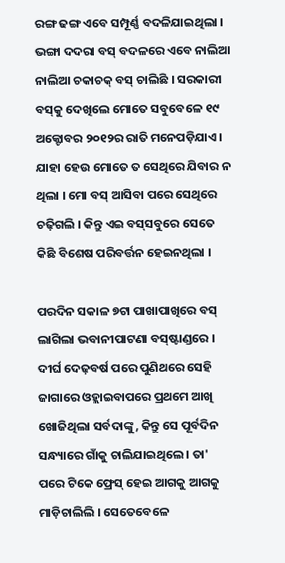ରଙ୍ଗ ଢଙ୍ଗ ଏବେ ସମ୍ପୂର୍ଣ୍ଣ ବଦଳିଯାଇଥିଲା । ଭଙ୍ଗା ଦ‌ଦରା ବସ୍‌ ବଦଳରେ ଏବେ ନାଲିଆ ନାଲିଆ ଚକାଚକ୍ ବସ୍ ଚାଲିଛି । ସରକାରୀ ବସ୍‌କୁ ଦେଖିଲେ ମୋତେ ସବୁବେଳେ ୧୯ ଅକ୍ଟୋବର ୨୦୧୨ର ରାତି ମନେପଡ଼ିଯାଏ । ଯାହା ହେଉ ମୋତେ ତ ସେଥିରେ ଯିବାର ନ ଥିଲା । ମୋ ବସ୍ ଆସିବା ପରେ ସେଥିରେ ଚଢ଼ିଗଲି । କିନ୍ତୁ ଏଇ ବସ୍‌ସବୁରେ ସେତେ କିଛି ବିଶେଷ ପରିବର୍ତ୍ତନ ହେଇନଥିଲା ।

ପରଦିନ ସକାଳ ୭ଟା ପାଖାପାଖିରେ ବସ୍ ଲାଗିଲା ଭବାନୀପାଟଣା ବସ୍‌ଷ୍ଟାଣ୍ଡରେ । ଦୀର୍ଘ ଦେଢ଼ବର୍ଷ ପରେ ପୁଣିଥରେ ସେହି ଜାଗାରେ ଓହ୍ଲାଇବାପରେ ପ୍ରଥମେ ଆଖି ଖୋଜିଥିଲା ସର୍ବଦାଙ୍କୁ, କିନ୍ତୁ ସେ ପୂର୍ବଦିନ ସନ୍ଧ୍ୟାରେ ଗାଁକୁ ଚାଲିଯାଇଥିଲେ । ତା' ପରେ ଟିକେ ଫ୍ରେସ୍ ହେଇ ଆଗକୁ ଆଗକୁ ମାଡ଼ିଚାଲିଲି । ସେତେବେଳେ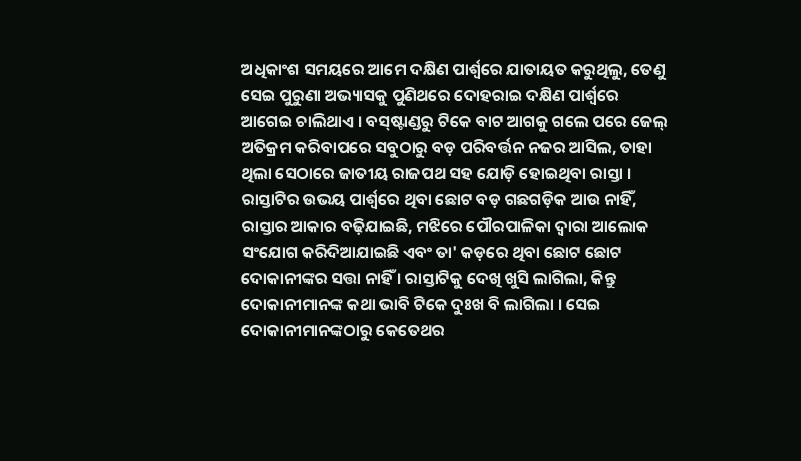ଅଧିକାଂଶ ସମୟରେ ଆମେ ଦକ୍ଷିଣ ପାର୍ଶ୍ୱରେ ଯାତାୟତ କରୁଥିଲୁ, ତେଣୁ ସେଇ ପୁରୁଣା ଅଭ୍ୟାସକୁ ପୁଣିଥରେ ଦୋହରାଇ ଦକ୍ଷିଣ ପାର୍ଶ୍ୱରେ ଆଗେଇ ଚାଲିଥାଏ । ବସ୍‌ଷ୍ଟାଣ୍ଡରୁ ଟିକେ ବାଟ ଆଗକୁ ଗଲେ ପରେ ଜେଲ୍ ଅତିକ୍ରମ କରିବାପରେ ସବୁଠାରୁ ବଡ଼ ପରିବର୍ତ୍ତନ ନ‌ଜର ଆସିଲ, ତାହା ଥିଲା ସେଠାରେ ଜାତୀୟ ରାଜପଥ ସ‌ହ ଯୋଡ଼ି ହୋଇଥିବା ରାସ୍ତା । ରାସ୍ତାଟିର ଉଭୟ ପାର୍ଶ୍ୱରେ ଥିବା ଛୋଟ ବଡ଼ ଗଛଗଡ଼ିକ ଆଉ ନାହିଁ, ରାସ୍ତାର ଆକାର ବଢ଼ିଯାଇଛି, ମଝିରେ ପୌରପାଳିକା ଦ୍ୱାରା ଆଲୋକ ସଂଯୋଗ କରିଦିଆଯାଇଛି ଏବଂ ତା' କଡ଼ରେ ଥିବା ଛୋଟ ଛୋଟ ଦୋକାନୀଙ୍କର ସତ୍ତା ନାହିଁ । ରାସ୍ତାଟିକୁ ଦେଖି ଖୁସି ଲାଗିଲା, କିନ୍ତୁ ଦୋକାନୀମାନଙ୍କ କଥା ଭାବି ଟିକେ ଦୁଃଖ ବି ଲାଗିଲା । ସେଇ ଦୋକାନୀମାନଙ୍କଠାରୁ କେତେଥର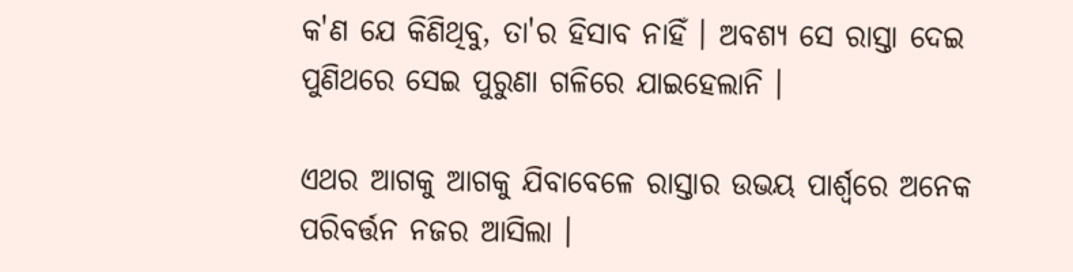କ'ଣ ଯେ କିଣିଥିବୁ, ତା'ର ହିସାବ ନାହିଁ । ଅବଶ୍ୟ ସେ ରାସ୍ତା ଦେଇ ପୁଣିଥରେ ସେଇ ପୁରୁଣା ଗଳିରେ ଯାଇହେଲାନି ।

ଏଥର ଆଗକୁ ଆଗକୁ ଯିବାବେଳେ ରାସ୍ତାର ଉଭୟ ପାର୍ଶ୍ୱରେ ଅନେକ ପରିବର୍ତ୍ତନ ନ‌ଜର ଆସିଲା ।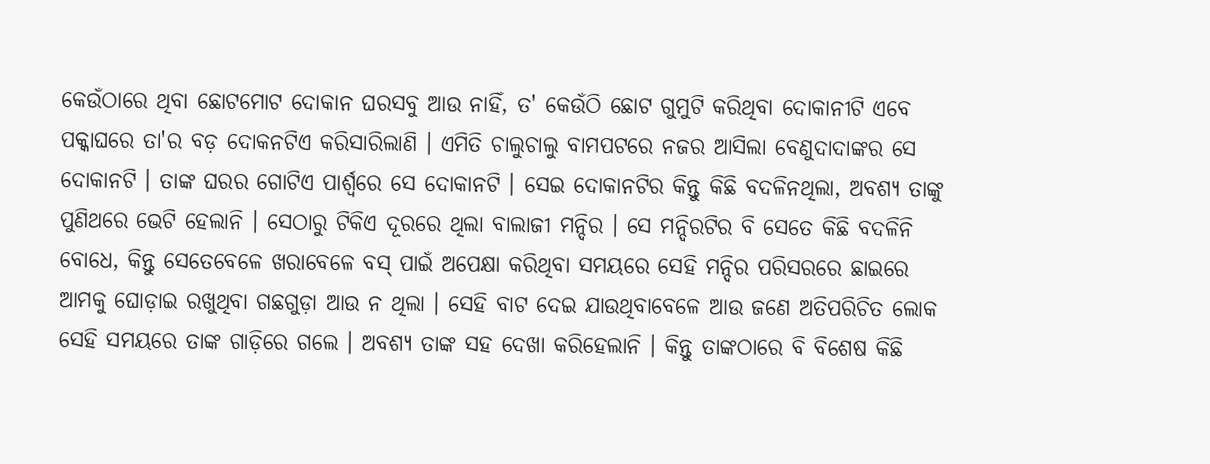କେଉଁଠାରେ ଥିବା ଛୋଟମୋଟ ଦୋକାନ ଘରସବୁ ଆଉ ନାହିଁ, ତ' କେଉଁଠି ଛୋଟ ଗୁମୁଟି କରିଥିବା ଦୋକାନୀଟି ଏବେ ପକ୍କାଘରେ ତା'ର ବଡ଼ ଦୋକନଟିଏ କରିସାରିଲାଣି । ଏମିତି ଚାଲୁଚାଲୁ ବାମ‌ପଟରେ ନ‌ଜର ଆସିଲା ବେଣୁଦାଦାଙ୍କର ସେ ଦୋକାନଟି । ତାଙ୍କ ଘରର ଗୋଟିଏ ପାର୍ଶ୍ୱରେ ସେ ଦୋକାନଟି । ସେଇ ଦୋକାନଟିର କିନ୍ତୁ କିଛି ବଦଳିନଥିଲା, ଅବଶ୍ୟ ତାଙ୍କୁ ପୁଣିଥରେ ଭେଟି ହେଲାନି । ସେଠାରୁ ଟିକିଏ ଦୂରରେ ଥିଲା ବାଲାଜୀ ମନ୍ଦିର । ସେ ମନ୍ଦିରଟିର ବି ସେତେ କିଛି ବଦଳିନି ବୋଧେ, କିନ୍ତୁ ସେତେବେଳେ ଖରାବେଳେ ବସ୍ ପାଇଁ ଅପେକ୍ଷା କରିଥିବା ସମୟରେ ସେହି ମନ୍ଦିର ପରିସରରେ ଛାଇରେ ଆମକୁ ଘୋଡ଼ାଇ ରଖୁଥିବା ଗଛଗୁଡ଼ା ଆଉ ନ ଥିଲା । ସେହି ବାଟ ଦେଇ ଯାଉଥିବାବେଳେ ଆଉ ଜଣେ ଅତିପରିଚିତ ଲୋକ ସେହି ସମୟରେ ତାଙ୍କ ଗାଡ଼ିରେ ଗଲେ । ଅବଶ୍ୟ ତାଙ୍କ ସ‌ହ ଦେଖା କରିହେଲାନି । କିନ୍ତୁ ତାଙ୍କଠାରେ ବି ବିଶେଷ କିଛି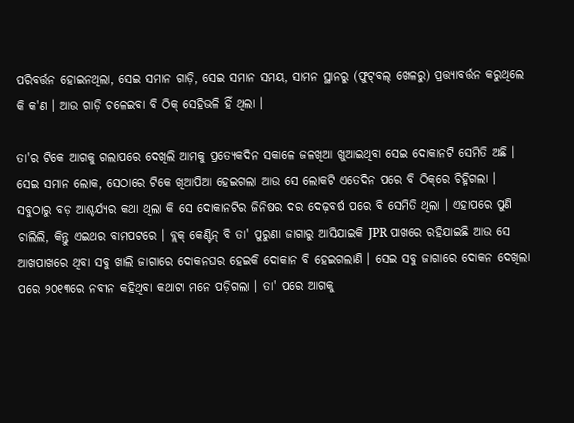ପରିବର୍ତ୍ତନ ହୋଇନଥିଲା, ସେଇ ସମାନ ଗାଡ଼ି, ସେଇ ସମାନ ସମୟ, ସାମନ ସ୍ଥାନରୁ (ଫୁଟ୍‌ବଲ୍ ଖେଳରୁ) ପ୍ରତ୍ତ୍ୟାବର୍ତ୍ତନ କରୁଥିଲେ କି କ'ଣ । ଆଉ ଗାଡ଼ି ଚଳେଇବା ବି ଠିକ୍ ସେହିଭଳି ହିଁ ଥିଲା ।

ତା'ର ଟିକେ ଆଗକୁ ଗଲାପରେ ଦେଖିଲି ଆମକୁ ପ୍ରତ୍ୟେକଦିନ ସକାଳେ ଜଳଖିଆ ଖୁଆଇଥିବା ସେଇ ଦୋକାନଟି ସେମିତି ଅଛି । ସେଇ ସମାନ ଲୋକ, ସେଠାରେ ଟିକେ ଖିଆପିଆ ହେଇଗଲା ଆଉ ସେ ଲୋକଟି ଏତେଦିନ ପରେ ବି ଠିକ୍‌ରେ ଚିହ୍ନିଗଲା । ସବୁଠାରୁ ବଡ଼ ଆଶ୍ଚର୍ଯ୍ୟର କଥା ଥିଲା କି ସେ ଦୋକାନଟିର ଜିନିଷର ଦର ଦେଢ଼ବର୍ଷ ପରେ ବି ସେମିତି ଥିଲା । ଏହାପରେ ପୁଣି ଚାଲିଲି, କିନ୍ତୁ ଏଇଥର ବାମ‌ପଟରେ । ବ୍ଲକ୍ କେଣ୍ଟିନ୍ ବି ତା' ପୁରୁଣା ଜାଗାରୁ ଆସିଯାଇକି JPR ପାଖରେ ରହିଯାଇଛି ଆଉ ସେ ଆଖପାଖରେ ଥିବା ସବୁ ଖାଲି ଜାଗାରେ ଦୋକନ‌ଘର ହେଇକି ଦୋକାନ ବି ହେଇଗଲାଣି । ସେଇ ସବୁ ଜାଗାରେ ଦୋକନ ଦେଖିଲା ପରେ ୨୦୧୩ରେ ନବୀନ କ‌ହିଥିବା କଥାଟା ମନେ ପଡ଼ିଗଲା । ତା' ପରେ ଆଗକୁ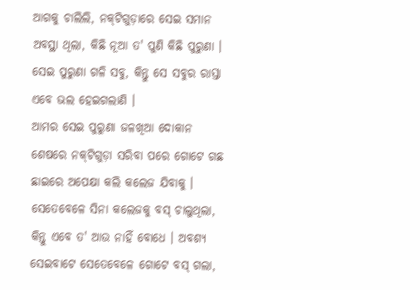ଆଗକୁ ଚାଲିଲି, ନ‌କ୍‌ଟିଗୁଡ଼ାରେ ସେଇ ସମାନ ଅବସ୍ଥା ଥିଲା, କିଛି ନୂଆ ତ' ପୁଣି କିଛି ପୁରୁଣା । ସେଇ ପୁରୁଣା ଗଳି ସବୁ, କିନ୍ତୁ ସେ ସବୁର ରାସ୍ତା ଏବେ ଭଲ ହେଇଗଲାଣି ।
ଆମର ସେଇ ପୁରୁଣା ଜଳଖିଆ ଦୋକାନ
ଶେଷରେ ନ‌କ୍‌ଟିଗୁଡ଼ା ସରିବା ପରେ ଗୋଟେ ଗଛ ଛାଇରେ ଅପେକ୍ଷା କଲି କଲେଜ ଯିବାକୁ । ସେତେବେଳେ ସିନା କଲେଜକୁ ବସ୍ ଚାଲୁଥିଲା, କିନ୍ତୁ ଏବେ ତ' ଆଉ ନାହିଁ ବୋଧେ । ଅବଶ୍ୟ ସେଇବାଟେ ସେତେବେଳେ ଗୋଟେ ବସ୍ ଗଲା,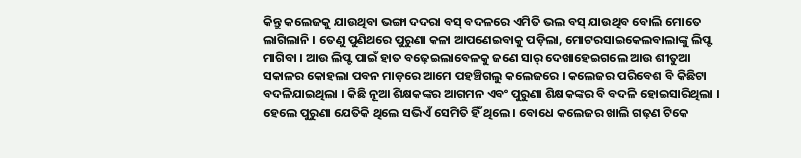କିନ୍ତୁ କଲେଜକୁ ଯାଉଥିବା ଭଙ୍ଗା ଦ‌ଦରା ବସ୍ ବଦଳରେ ଏମିତି ଭଲ ବସ୍ ଯାଉଥିବ ବୋଲି ମୋତେ ଲାଗିଲାନି । ତେଣୁ ପୁଣିଥରେ ପୁରୁଣା କଳା ଆପଣେଇବାକୁ ପଡ଼ିଲା, ମୋଟରସାଇକେଲବାଲାଙ୍କୁ ଲିପ୍ଟ ମାଗିବା । ଆଉ ଲିପ୍ଟ ପାଇଁ ହାତ ବଢ଼େଇଲାବେଳକୁ ଜଣେ ସାର୍ ଦେଖାହେଇଗଲେ ଆଉ ଶୀତୁଆ ସକାଳର କୋହଲା ପବନ ମାଡ଼ରେ ଆମେ ପ‌ହ‌ଞ୍ଚିଗଲୁ କଲେଜରେ । କଲେଜର ପରିବେଶ ବି କିଛିଟା ବଦଳିଯାଇଥିଲା । କିଛି ନୂଆ ଶିକ୍ଷକଙ୍କର ଆଗମନ ଏବଂ ପୁରୁଣା ଶିକ୍ଷକଙ୍କର ବି ବଦଳି ହୋଇସାରିଥିଲା । ହେଲେ ପୁରୁଣା ଯେତିକି ଥିଲେ ସଭିଏଁ ସେମିତି ହିଁ ଥିଲେ । ବୋଧେ କଲେଜର ଖାଲି ଗଢ଼ଣ ଟିକେ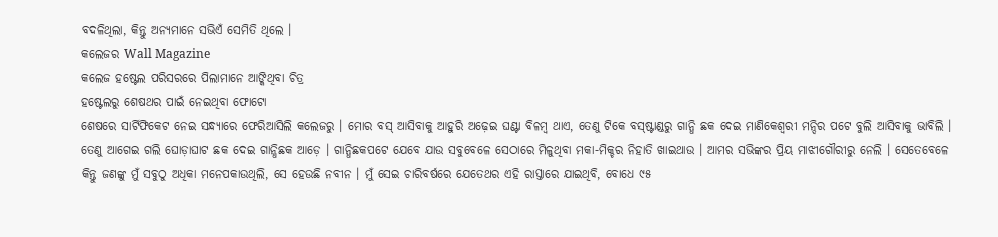ବଦଳିଥିଲା, କିନ୍ତୁ ଅନ୍ୟମାନେ ସଭିଏଁ ସେମିତି ଥିଲେ ।
କଲେଜର Wall Magazine
କଲେଜ ହଷ୍ଟେଲ ପରିସରରେ ପିଲାମାନେ ଆଙ୍କିଥିବା ଚିତ୍ର
ହଷ୍ଟେଲରୁ ଶେଷଥର ପାଇଁ ନେଇଥିବା ଫୋଟୋ
ଶେଷରେ ସାର୍ଟିଫିକେଟ ନେଇ ସନ୍ଧ୍ୟାରେ ଫେରିଆସିଲି କଲେଜରୁ । ମୋର ବସ୍ ଆସିବାକୁ ଆହୁରି ଅଢ଼େଇ ଘଣ୍ଟା ବିଳମ୍ବ ଥାଏ, ତେଣୁ ଟିକେ ବସ୍‌ଷ୍ଟାଣ୍ଡରୁ ଗାନ୍ଧି ଛକ ଦେଇ ମାଣିକେଶ୍ୱରୀ ମନ୍ଦିର ପଟେ ବୁଲି ଆସିବାକୁ ଭାବିଲି । ତେଣୁ ଆଗେଇ ଗଲି ଘୋଡ଼ାଘାଟ ଛକ ଦେଇ ଗାନ୍ଧିଛକ ଆଡ଼େ । ଗାନ୍ଧିଛକପଟେ ଯେବେ ଯାଉ ସବୁବେଳେ ସେଠାରେ ମିଳୁଥିବା ମକା-ମିକ୍ଚର ନିହାତି ଖାଇଥାଉ । ଆମର ସଭିଙ୍କର ପ୍ରିୟ ମାଝୀଗୌରୀରୁ ନେଲି । ସେତେବେଳେ କିନ୍ତୁ ଜଣଙ୍କୁ ମୁଁ ସବୁଠୁ ଅଧିକା ମନେପକାଉଥିଲି, ସେ ହେଉଛି ନବୀନ । ମୁଁ ସେଇ ଚାରିବର୍ଷରେ ଯେତେଥର ଏହି ରାସ୍ତାରେ ଯାଇଥିବି, ବୋଧେ ୯୫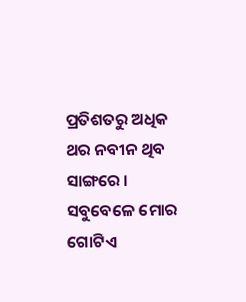ପ୍ରତିଶତରୁ ଅଧିକ ଥର ନବୀନ ଥିବ ସାଙ୍ଗରେ । ସବୁବେଳେ ମୋର ଗୋଟିଏ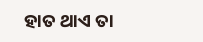ହାତ ଥାଏ ତା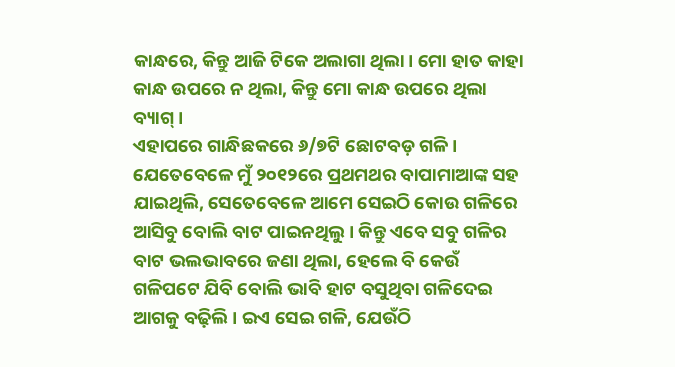କାନ୍ଧରେ, କିନ୍ତୁ ଆଜି ଟିକେ ଅଲାଗା ଥିଲା । ମୋ ହାତ କାହା କାନ୍ଧ ଉପରେ ନ ଥିଲା, କିନ୍ତୁ ମୋ କାନ୍ଧ ଉପରେ ଥିଲା ବ୍ୟାଗ୍ ।
ଏହାପରେ ଗାନ୍ଧିଛକରେ ୬/୭ଟି ଛୋଟବଡ଼ ଗଳି । ଯେତେବେଳେ ମୁଁ ୨୦୧୨ରେ ପ୍ରଥମଥର ବାପାମାଆଙ୍କ ସ‌ହ ଯାଇଥିଲି, ସେତେବେଳେ ଆମେ ସେଇଠି କୋଉ ଗଳିରେ ଆସିବୁ ବୋଲି ବାଟ ପାଇନଥିଲୁ । କିନ୍ତୁ ଏବେ ସବୁ ଗଳିର ବାଟ ଭଲଭାବରେ ଜଣା ଥିଲା, ହେଲେ ବି କେଉଁ ଗଳିପଟେ ଯିବି ବୋଲି ଭାବି ହାଟ ବସୁଥିବା ଗଳିଦେଇ ଆଗକୁ ବଢ଼ିଲି । ଇଏ ସେଇ ଗଳି, ଯେଉଁଠି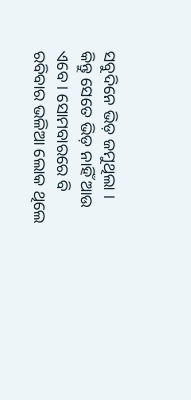ସବୁଦିନେ ଭିଡ଼ ଜମୁଥିଲା । କିନ୍ତୁ ସେତେ ଭିଡ଼ ନାହିଁ ଆଉ ଏବେ । ସୋମ‌ବାରରେ ବି ରବିବାର ଭଳିଆ ଲୋକ ଥିଲେ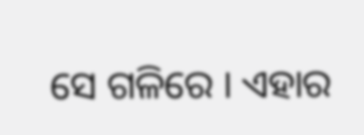ସେ ଗଳିରେ । ଏହାର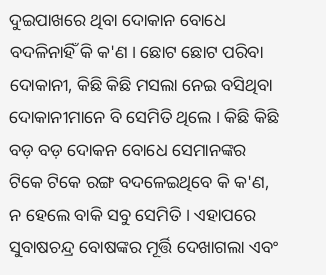ଦୁଇପାଖରେ ଥିବା ଦୋକାନ ବୋଧେ ବଦଳିନାହିଁ କି କ'ଣ । ଛୋଟ ଛୋଟ ପରିବା ଦୋକାନୀ, କିଛି କିଛି ମସଲା ନେଇ ବସିଥିବା ଦୋକାନୀମାନେ ବି ସେମିତି ଥିଲେ । କିଛି କିଛି ବଡ଼ ବଡ଼ ଦୋକନ ବୋଧେ ସେମାନଙ୍କର ଟିକେ ଟିକେ ରଙ୍ଗ ବଦଳେଇଥିବେ କି କ'ଣ, ନ ହେଲେ ବାକି ସବୁ ସେମିତି । ଏହାପରେ ସୁବାଷଚନ୍ଦ୍ର ବୋଷଙ୍କର ମୂର୍ତ୍ତି ଦେଖାଗଲା ଏବଂ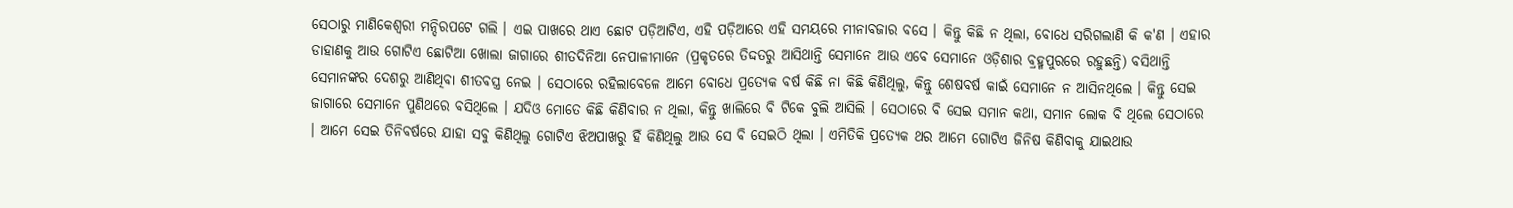ସେଠାରୁ ମାଣିକେଶ୍ୱରୀ ମନ୍ଦିରପଟେ ଗଲି । ଏଇ ପାଖରେ ଥାଏ ଛୋଟ ପଡ଼ିଆଟିଏ, ଏହି ପଡ଼ିଆରେ ଏହି ସମୟରେ ମୀନାବଜାର ବସେ । କିନ୍ତୁ କିଛି ନ ଥିଲା, ବୋଧେ ସରିଗଲାଣି କି କ'ଣ । ଏହାର ଡାହାଣକୁ ଆଉ ଗୋଟିଏ ଛୋଟିଆ ଖୋଲା ଜାଗାରେ ଶୀତଦିନିଆ ନେପାଳୀମାନେ (ପ୍ରକୃତରେ ତିଦ୍ଦତରୁ ଆସିଥାନ୍ତି ସେମାନେ ଆଉ ଏବେ ସେମାନେ ଓଡ଼ିଶାର ବ୍ରହ୍ମ‌ପୁରରେ ରହୁଛନ୍ତି) ବସିଥାନ୍ତି ସେମାନଙ୍କର ଦେଶରୁ ଆଣିଥିବା ଶୀତବସ୍ତ୍ର ନେଇ । ସେଠାରେ ରହିଲାବେଳେ ଆମେ ବୋଧେ ପ୍ରତ୍ୟେକ ବର୍ଷ କିଛି ନା କିଛି କିଣିଥିଲୁ, କିନ୍ତୁ ଶେଷବର୍ଷ କାଇଁ ସେମାନେ ନ ଆସିନଥିଲେ । କିନ୍ତୁ ସେଇ ଜାଗାରେ ସେମାନେ ପୁଣିଥରେ ବସିଥିଲେ । ଯଦିଓ ମୋତେ କିଛି କିଣିବାର ନ ଥିଲା, କିନ୍ତୁ ଖାଲିରେ ବି ଟିକେ ବୁଲି ଆସିଲି । ସେଠାରେ ବି ସେଇ ସମାନ କଥା, ସମାନ ଲୋକ ବି ଥିଲେ ସେଠାରେ । ଆମେ ସେଇ ତିନିବର୍ଷରେ ଯାହା ସବୁ କିଣିଥିଲୁ ଗୋଟିଏ ଝିଅପାଖରୁ ହିଁ କିଣିଥିଲୁ ଆଉ ସେ ବି ସେଇଠି ଥିଲା । ଏମିତିକି ପ୍ରତ୍ୟେକ ଥର ଆମେ ଗୋଟିଏ ଜିନିଷ କିଣିବାକୁ ଯାଇଥାଉ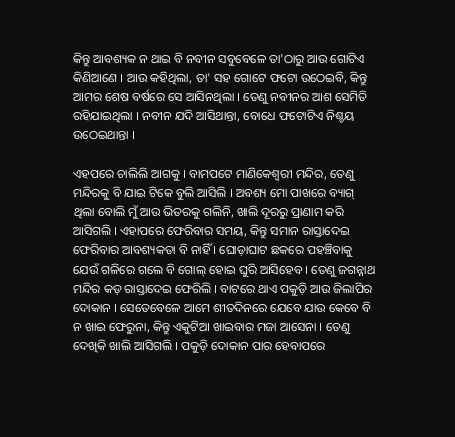କିନ୍ତୁ ଆବଶ୍ୟକ ନ ଥାଇ ବି ନବୀନ ସବୁବେଳେ ତା'ଠାରୁ ଆଉ ଗୋଟିଏ କିଣିଆଣେ । ଆଉ କ‌ହିଥିଲା, ତା' ସ‌ହ ଗୋଟେ ଫଟୋ ଉଠେଇବି, କିନ୍ତୁ ଆମର ଶେଷ ବର୍ଷରେ ସେ ଆସିନଥିଲା । ତେଣୁ ନବୀନର ଆଶ ସେମିତି ରହିଯାଇଥିଲା । ନବୀନ ଯଦି ଆସିଥାନ୍ତା, ବୋଧେ ଫଟୋଟିଏ ନିଶ୍ଚୟ ଉଠେଇଥାନ୍ତା ।

ଏହପରେ ଚାଲିଲି ଆଗକୁ । ବାମ‌ପଟେ ମାଣିକେଶ୍ୱରୀ ମନ୍ଦିର, ତେଣୁ ମନ୍ଦିରକୁ ବି ଯାଇ ଟିକେ ବୁଲି ଆସିଲି । ଅବଶ୍ୟ ମୋ ପାଖରେ ବ୍ୟାଗ୍ ଥିଲା ବୋଲି ମୁଁ ଆଉ ଭିତରକୁ ଗଲିନି, ଖାଲି ଦୂରରୁ ପ୍ରାଣାମ କରି ଆସିଗଲି । ଏହାପରେ ଫେରିବାର ସମୟ, କିନ୍ତୁ ସମାନ ରାସ୍ତାଦେଇ ଫେରିବାର ଆବଶ୍ୟକତା ବି ନାହିଁ । ଘୋଡ଼ାଘାଟ ଛକରେ ପ‌ହ‌ଞ୍ଚିବାକୁ ଯେଉଁ ଗଳିରେ ଗଲେ ବି ଗୋଲ୍ ହୋଇ ଘୁରି ଆସିହେବ । ତେଣୁ ଜଗନ୍ନାଥ ମନ୍ଦିର କଡ଼ ରାସ୍ତାଦେଇ ଫେରିଲି । ବାଟରେ ଥାଏ ପକୁଡ଼ି ଆଉ ଜିଲାପିର ଦୋକାନ । ସେତେବେଳେ ଆମେ ଶୀତଦିନରେ ଯେବେ ଯାଉ କେବେ ବି ନ ଖାଇ ଫେରୁନା, କିନ୍ତୁ ଏକୁଟିଆ ଖାଇବାର ମଜା ଆସେନା । ତେଣୁ ଦେଖିକି ଖାଲି ଆସିଗଲି । ପକୁଡ଼ି ଦୋକାନ ପାର ହେବାପରେ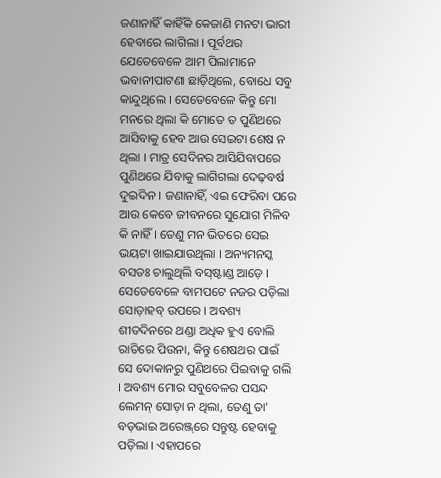ଜଣାନାହିଁ କାହିଁକି କେଜାଣି ମନଟା ଭାରୀ ହେବାରେ ଲାଗିଲା । ପୂର୍ବଥର ଯେତେବେଳେ ଆମ ପିଲାମାନେ ଭବାନୀପାଟଣା ଛାଡ଼ିଥିଲେ, ବୋଧେ ସବୁ କାନ୍ଦୁଥିଲେ । ସେତେବେଳେ କିନ୍ତୁ ମୋ ମନରେ ଥିଲା କି ମୋତେ ତ ପୁଣିଥରେ ଆସିବାକୁ ହେବ ଆଉ ସେଇଟା ଶେଷ ନ ଥିଲା । ମାତ୍ର ସେଦିନର ଆସିଯିବାପରେ ପୁଣିଥରେ ଯିବାକୁ ଲାଗିଗଲା ଦେଢ଼ବର୍ଷ ଦୁଇଦିନ । ଜଣାନାହିଁ, ଏଇ ଫେରିବା ପରେ ଆଉ କେବେ ଜୀବନରେ ସୁଯୋଗ ମିଳିବ କି ନାହିଁ । ତେଣୁ ମନ ଭିତରେ ସେଇ ଭୟଟା ଖାଇଯାଉଥିଲା । ଅନ୍ୟମନସ୍କ ବସତଃ ଚାଲୁଥିଲି ବସ୍‌ଷ୍ଟାଣ୍ଡ ଆଡ଼େ । ସେତେବେଳେ ବାମ‌ପଟେ ନ‌ଜର ପଡ଼ିଲା ସୋଡ଼ାହବ୍ ଉପରେ । ଅବଶ୍ୟ ଶୀତଦିନରେ ଥଣ୍ଡା ଅଧିକ ହୁଏ ବୋଲି ରାତିରେ ପିଉନା, କିନ୍ତୁ ଶେଷଥର ପାଇଁ ସେ ଦୋକାନରୁ ପୁଣିଥରେ ପିଇବାକୁ ଗଲି । ଅବଶ୍ୟ ମୋର ସବୁବେଳର ପସନ୍ଦ ଲେମନ୍ ସୋଡ଼ା ନ ଥିଲା, ତେଣୁ ତା' ବଡ଼ଭାଇ ଅରେଞ୍ଜ୍‌ରେ ସନ୍ତୁଷ୍ଟ ହେବାକୁ ପଡ଼ିଲା । ଏହାପରେ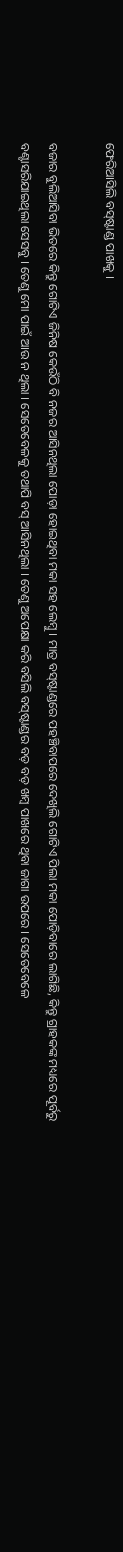ଫେରିଆସିଲି ବସ୍‌ଷ୍ଟାଣ୍ଡ ପାଖକୁ ।

ବଜାର ବୁଲିଆସିବା ଭିତରେ କିନ୍ତୁ ଗୋଟିଏ ଜିନିଷ କେଉଁଠି ବି ନ‌ଜର ଆସିନଥିଲା ପୋଡ଼ା ହୋଇଥିବା ମକା ସ‌ହ ଲେମ୍ବୁ । ମାତ୍ର ବସ୍‌ଷ୍ଟାଣ୍ଡରେ ପ‌ହ‌ଞ୍ଚିବାପରେ ଦେଖିଲି ଗୋଟିଏ ପିଲା ମକା ପୋଡ଼ିବାରେ ଲାଗିଛି, କିନ୍ତୁ ଗ୍ରାହକଙ୍କ ମଧ୍ୟରେ ପୂର୍ବରୁ ବଣ୍ଟାସରିଯାଇଥିଲା ସେସବୁ । ତେଣୁ ମୋ ପାଇଁ ଆଉ ନ ଥିଲା । ସେତେବେଳକୁ ତ‌ଥାପି ବସ୍ ଆସିନଥିଲା । ତେଣୁ ଅପେକ୍ଷା କରି ବସିଲି ବସ୍‌ଷ୍ଟାଣ୍ଡର ବଡ଼ ବଡ଼ ଖମ୍ବ ପାଖରେ ଥିବା ଜାଗା ଉପରେ । ସେତେବେଳେ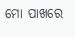ମୋ ପାଖରେ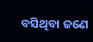ବସିଥିବା ଜଣେ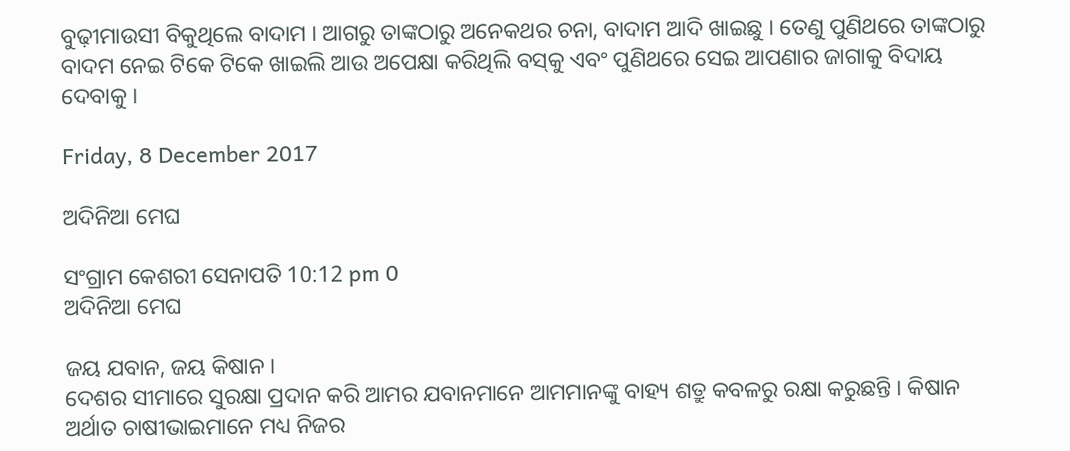ବୁଢ଼ୀମାଉସୀ ବିକୁଥିଲେ ବାଦାମ । ଆଗରୁ ତାଙ୍କଠାରୁ ଅନେକଥର ଚନା, ବାଦାମ ଆଦି ଖାଇଛୁ । ତେଣୁ ପୁଣିଥରେ ତାଙ୍କଠାରୁ ବାଦମ ନେଇ ଟିକେ ଟିକେ ଖାଇଲି ଆଉ ଅପେକ୍ଷା କରିଥିଲି ବସ୍‌କୁ ଏବଂ ପୁଣିଥରେ ସେଇ ଆପଣାର ଜାଗାକୁ ବିଦାୟ ଦେବାକୁ ।

Friday, 8 December 2017

ଅଦିନିଆ ମେଘ

ସଂଗ୍ରାମ କେଶରୀ ସେନାପତି 10:12 pm 0
ଅଦିନିଆ ମେଘ

ଜୟ ଯବାନ, ଜୟ କିଷାନ ।
ଦେଶର ସୀମାରେ ସୁରକ୍ଷା ପ୍ରଦାନ କରି ଆମର ଯବାନମାନେ ଆମମାନଙ୍କୁ ବାହ୍ୟ ଶତ୍ରୁ କବଳରୁ ରକ୍ଷା କରୁଛନ୍ତି । କିଷାନ ଅର୍ଥାତ ଚାଷୀଭାଇମାନେ ମଧ୍ୟ ନିଜର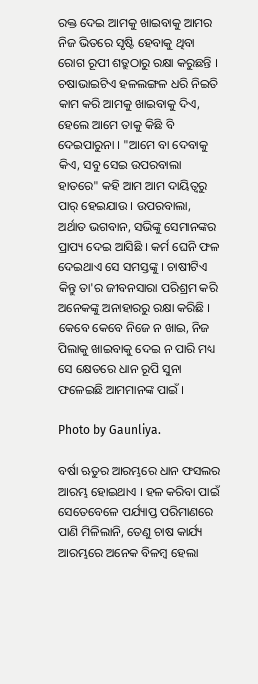ରକ୍ତ ଦେଇ ଆମକୁ ଖାଇବାକୁ ଆମର ନିଜ ଭିତରେ ସୃଷ୍ଟି ହେବାକୁ ଥିବା ରୋଗ ରୂପୀ ଶତ୍ରୁଠାରୁ ରକ୍ଷା କରୁଛନ୍ତି । ଚଷାଭାଇଟିଏ ହଳ‌ଲଙ୍ଗଳ ଧରି ନିଇତି କାମ କରି ଆମକୁ ଖାଇବାକୁ ଦିଏ, ହେଲେ ଆମେ ତାକୁ କିଛି ବି ଦେଇପାରୁନା । "ଆମେ ବା ଦେବାକୁ କିଏ, ସବୁ ସେଇ ଉପରବାଲା ହାତରେ" କ‌ହି ଆମ ଆମ ଦାୟିତ୍ୱରୁ ପାର୍ ହେଇଯାଉ । ଉପରବାଲା, ଅର୍ଥାତ ଭଗବାନ, ସଭିଙ୍କୁ ସେମାନଙ୍କର ପ୍ରାପ୍ୟ ଦେଇ ଆସିଛି । କର୍ମ ଘେନି ଫଳ ଦେଇଥାଏ ସେ ସମସ୍ତଙ୍କୁ । ଚାଷୀଟିଏ କିନ୍ତୁ ତା'ର ଜୀବନସାରା ପରିଶ୍ରମ କରି ଅନେକଙ୍କୁ ଅନାହାରରୁ ରକ୍ଷା କରିଛି । କେବେ କେବେ ନିଜେ ନ‌ ଖାଇ, ନିଜ ପିଲାକୁ ଖାଇବାକୁ ଦେଇ ନ ପାରି ମଧ୍ୟ ସେ କ୍ଷେତରେ ଧାନ ରୂପି ସୁନା ଫଳେଇଛି ଆମମାନଙ୍କ ପାଇଁ ।

Photo by Gaunliya.

ବର୍ଷା ଋତୁର ଆରମ୍ଭରେ ଧାନ ଫସଲର ଆରମ୍ଭ ହୋଇଥାଏ । ହଳ କରିବା ପାଇଁ ସେତେବେଳେ ପର୍ଯ୍ୟାପ୍ତ ପରିମାଣରେ ପାଣି ମିଳିଲାନି, ତେଣୁ ଚାଷ କାର୍ଯ୍ୟ ଆରମ୍ଭରେ ଅନେକ ବିଳମ୍ବ ହେଲା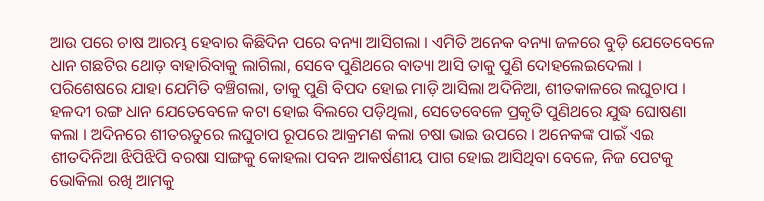ଆଉ ପରେ ଚାଷ ଆରମ୍ଭ ହେବାର କିଛିଦିନ ପରେ ବନ୍ୟା ଆସିଗଲା । ଏମିତି ଅନେକ ବନ୍ୟା ଜଳରେ ବୁଡ଼ି ଯେତେବେଳେ ଧାନ ଗଛଟିର ଥୋଡ଼ ବାହାରିବାକୁ ଲାଗିଲା, ସେବେ ପୁଣିଥରେ ବାତ୍ୟା ଆସି ତାକୁ ପୁଣି ଦୋହଲେଇଦେଲା । ପରିଶେଷରେ ଯାହା ଯେମିତି ବଞ୍ଚିଗଲା, ତାକୁ ପୁଣି ବିପଦ ହୋଇ ମାଡ଼ି ଆସିଲା ଅଦିନିଆ, ଶୀତକାଳରେ ଲଘୁଚାପ । ହଳଦୀ ରଙ୍ଗ ଧାନ ଯେତେବେଳେ କଟା ହୋଇ ବିଲରେ ପଡ଼ିଥିଲା, ସେତେବେଳେ ପ୍ରକୃତି ପୁଣିଥରେ ଯୁଦ୍ଧ ଘୋଷଣା କଲା । ଅଦିନରେ ଶୀତଋତୁରେ ଲଘୁଚାପ ରୂପରେ ଆକ୍ରମଣ କଲା ଚଷା ଭାଇ ଉପରେ । ଅନେକଙ୍କ ପାଇଁ ଏଇ ଶୀତଦିନିଆ ଝିପିଝିପି ବରଷା ସାଙ୍ଗକୁ କୋହଲା ପବନ ଆକର୍ଷଣୀୟ ପାଗ ହୋଇ ଆସିଥିବା ବେଳେ, ନିଜ ପେଟକୁ ଭୋକିଲା ରଖି ଆମକୁ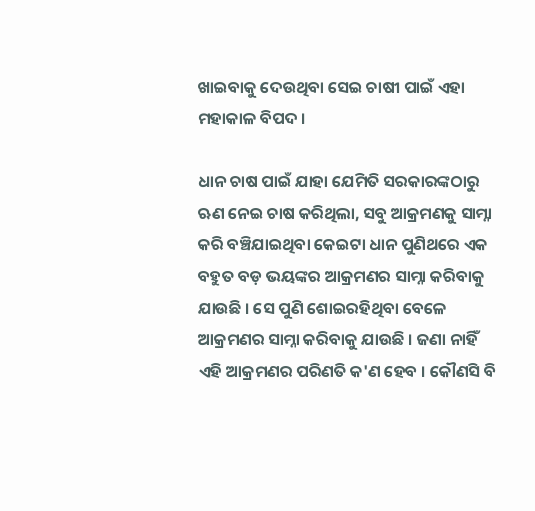ଖାଇବାକୁ ଦେଉଥିବା ସେଇ ଚାଷୀ ପାଇଁ ଏହା ମହାକାଳ ବିପଦ ।

ଧାନ ଚାଷ ପାଇଁ ଯାହା ଯେମିତି ସରକାରଙ୍କଠାରୁ ଋଣ ନେଇ ଚାଷ କରିଥିଲା, ସବୁ ଆକ୍ରମଣକୁ ସାମ୍ନା କରି ବଞ୍ଚିଯାଇଥିବା କେଇଟା ଧାନ ପୁଣିଥରେ ଏକ ବ‌ହୁତ ବଡ଼ ଭୟଙ୍କର ଆକ୍ରମଣର ସାମ୍ନା କରିବାକୁ ଯାଉଛି । ସେ ପୁଣି ଶୋଇରହିଥିବା ବେଳେ ଆକ୍ରମଣର ସାମ୍ନା କରିବାକୁ ଯାଉଛି । ଜଣା ନାହିଁ ଏହି ଆକ୍ରମଣର ପରିଣତି କ'ଣ ହେବ । କୌଣସି ବି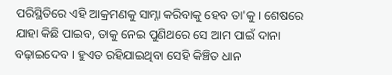ପରିସ୍ଥିତିରେ ଏହି ଆକ୍ରମଣକୁ ସାମ୍ନା କରିବାକୁ ହେବ ତା'କୁ । ଶେଷରେ ଯାହା କିଛି ପାଇବ, ତାକୁ ନେଇ ପୁଣିଥରେ ସେ ଆମ ପାଇଁ ଦାନା ବଢ଼ାଇଦେବ । ହୁଏତ ରହିଯାଇଥିବା ସେହି କିଞ୍ଚିତ ଧାନ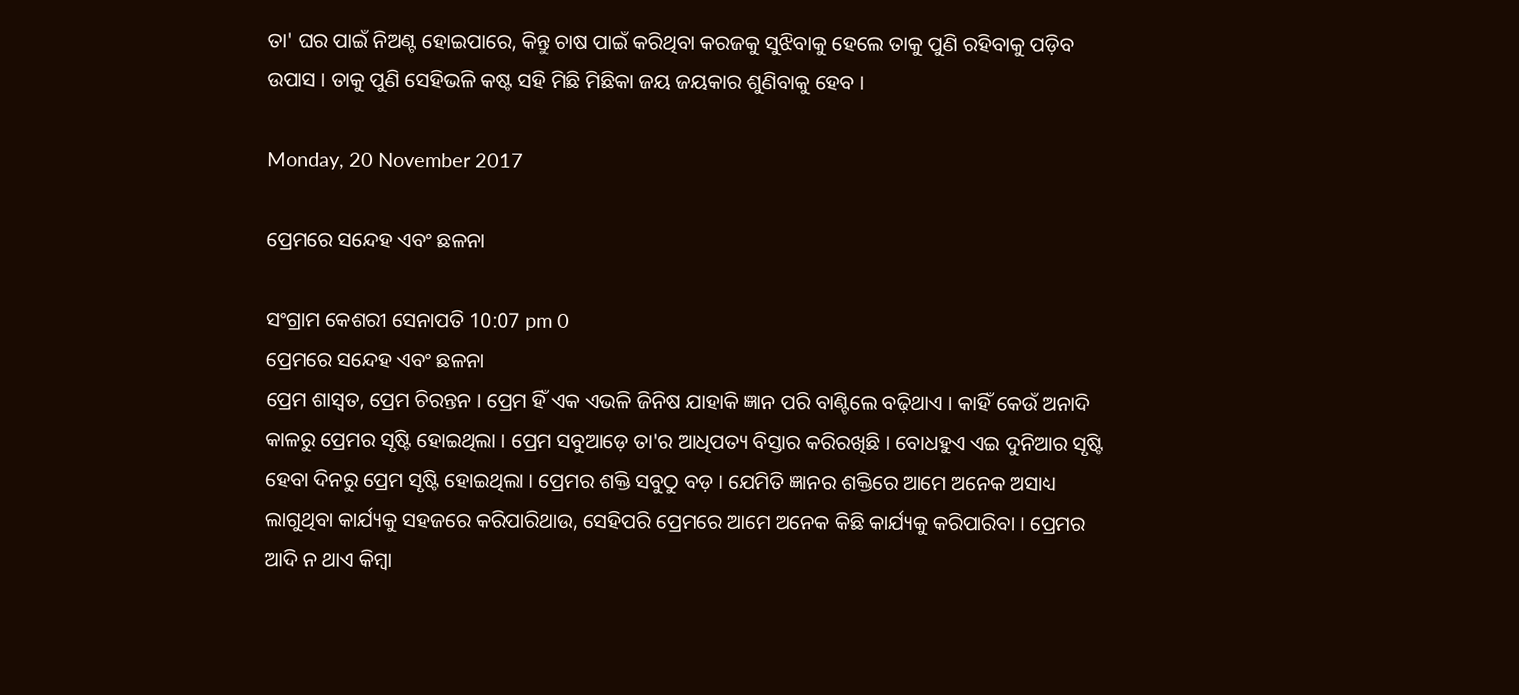ତା' ଘର ପାଇଁ ନିଅଣ୍ଟ ହୋଇପାରେ, କିନ୍ତୁ ଚାଷ ପାଇଁ କରିଥିବା କରଜକୁ ସୁଝିବାକୁ ହେଲେ ତାକୁ ପୁଣି ରହିବାକୁ ପଡ଼ିବ ଉପାସ । ତାକୁ ପୁଣି ସେହିଭଳି କଷ୍ଟ ସ‌ହି ମିଛି ମିଛିକା ଜୟ ଜୟକାର ଶୁଣିବାକୁ ହେବ ।

Monday, 20 November 2017

ପ୍ରେମରେ ସନ୍ଦେହ ଏବଂ ଛଳନା

ସଂଗ୍ରାମ କେଶରୀ ସେନାପତି 10:07 pm 0
ପ୍ରେମରେ ସନ୍ଦେହ ଏବଂ ଛଳନା
ପ୍ରେମ ଶାସ୍ୱତ, ପ୍ରେମ ଚିରନ୍ତନ । ପ୍ରେମ ହିଁ ଏକ ଏଭଳି ଜିନିଷ ଯାହାକି ଜ୍ଞାନ ପରି ବାଣ୍ଟିଲେ ବଢ଼ିଥାଏ । କାହିଁ କେଉଁ ଅନାଦି କାଳରୁ ପ୍ରେମର ସୃଷ୍ଟି ହୋଇଥିଲା । ପ୍ରେମ ସବୁଆଡ଼େ ତା'ର ଆଧିପତ୍ୟ ବିସ୍ତାର କରିରଖିଛି । ବୋଧହୁଏ ଏଇ ଦୁନିଆର ସୃଷ୍ଟି ହେବା ଦିନରୁ ପ୍ରେମ ସୃଷ୍ଟି ହୋଇଥିଲା । ପ୍ରେମର ଶକ୍ତି ସବୁଠୁ ବଡ଼ । ଯେମିତି ଜ୍ଞାନର ଶକ୍ତିରେ ଆମେ ଅନେକ ଅସାଧ୍ୟ ଲାଗୁଥିବା କାର୍ଯ୍ୟକୁ ସ‌ହଜରେ କରିପାରିଥାଉ, ସେହିପରି ପ୍ରେମରେ ଆମେ ଅନେକ କିଛି କାର୍ଯ୍ୟକୁ କରିପାରିବା । ପ୍ରେମର ଆଦି ନ ଥାଏ କିମ୍ବା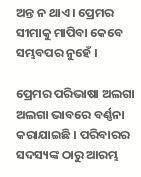ଅନ୍ତ ନ ଥାଏ । ପ୍ରେମର ସୀମାକୁ ମାପିବା କେବେ ସମ୍ଭବପର ନୁହେଁ ।

ପ୍ରେମର ପରିଭାଷା ଅଲଗା ଅଲଗା ଭାବରେ ବର୍ଣ୍ଣନା କରାଯାଇଛି । ପରିବାରର ସଦସ୍ୟଙ୍କ ଠାରୁ ଆରମ୍ଭ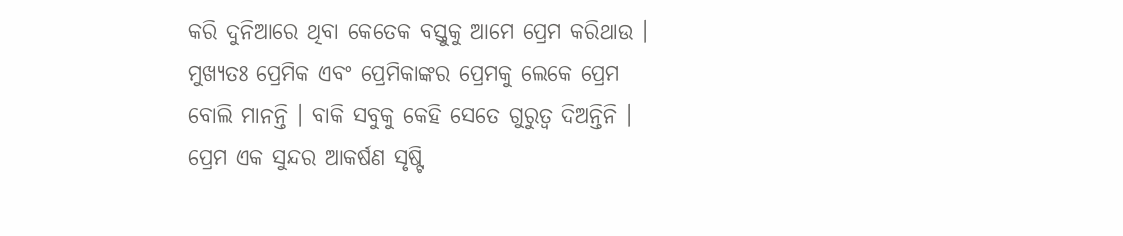କରି ଦୁନିଆରେ ଥିବା କେତେକ ବସ୍ତୁକୁ ଆମେ ପ୍ରେମ କରିଥାଉ । ମୁଖ୍ୟତଃ ପ୍ରେମିକ ଏବଂ ପ୍ରେମିକାଙ୍କର ପ୍ରେମକୁ ଲେକେ ପ୍ରେମ ବୋଲି ମାନନ୍ତି । ବାକି ସବୁକୁ କେହି ସେତେ ଗୁରୁତ୍ୱ ଦିଅନ୍ତିନି । ପ୍ରେମ ଏକ ସୁନ୍ଦର ଆକର୍ଷଣ ସୃଷ୍ଟି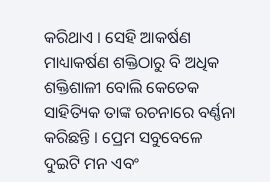କରିଥାଏ । ସେହି ଆକର୍ଷଣ ମାଧ୍ୟାକର୍ଷଣ ଶକ୍ତିଠାରୁ ବି ଅଧିକ ଶକ୍ତିଶାଳୀ ବୋଲି କେତେକ ସାହିତ୍ୟିକ ତାଙ୍କ ରଚନାରେ ବର୍ଣ୍ଣନା କରିଛନ୍ତି । ପ୍ରେମ ସବୁବେଳେ ଦୁଇଟି ମନ ଏବଂ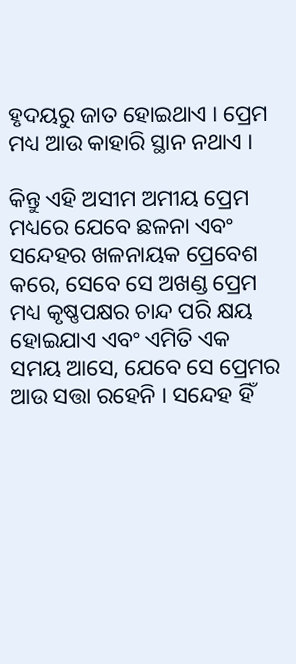ହୃଦୟରୁ ଜାତ ହୋଇଥାଏ । ପ୍ରେମ ମଧ୍ୟ ଆଉ କାହାରି ସ୍ଥାନ ନଥାଏ ।

କିନ୍ତୁ ଏହି ଅସୀମ ଅମୀୟ ପ୍ରେମ ମଧ୍ୟରେ ଯେବେ ଛଳନା ଏବଂ ସନ୍ଦେହର ଖଳନାୟକ ପ୍ରେବେଶ କରେ, ସେବେ ସେ ଅଖଣ୍ଡ ପ୍ରେମ ମଧ୍ୟ କୃଷ୍ଣପକ୍ଷର ଚାନ୍ଦ ପରି କ୍ଷୟ ହୋଇଯାଏ ଏବଂ ଏମିତି ଏକ ସମୟ ଆସେ, ଯେବେ ସେ ପ୍ରେମର ଆଉ ସତ୍ତା ରହେନି । ସନ୍ଦେହ ହିଁ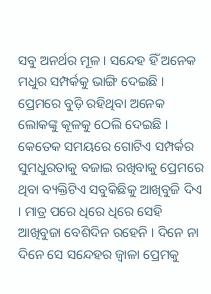ସବୁ ଅନର୍ଥର ମୂଳ । ସନ୍ଦେହ ହିଁ ଅନେକ ମଧୁର ସମ୍ପର୍କ‌କୁ ଭାଙ୍ଗି ଦେଇଛି । ପ୍ରେମରେ ବୁଡ଼ି ରହିଥିବା ଅନେକ ଲୋକଙ୍କୁ କୂଳକୁ ଠେଲି ଦେଇଛି । କେତେକ ସମୟରେ ଗୋଟିଏ ସମ୍ପର୍କର ସୁମଧୁରତାକୁ ବଜାଇ ରଖିବାକୁ ପ୍ରେମରେ ଥିବା ବ୍ୟକ୍ତିଟିଏ ସବୁକିଛିକୁ ଆଖିବୁଜି ଦିଏ । ମାତ୍ର ପରେ ଧିରେ ଧିରେ ସେହି ଆଖିବୁଜା ବେଶିଦିନ ରହେନି । ଦିନେ ନା ଦିନେ ସେ ସନ୍ଦେହର ଜ୍ୱାଳା ପ୍ରେମକୁ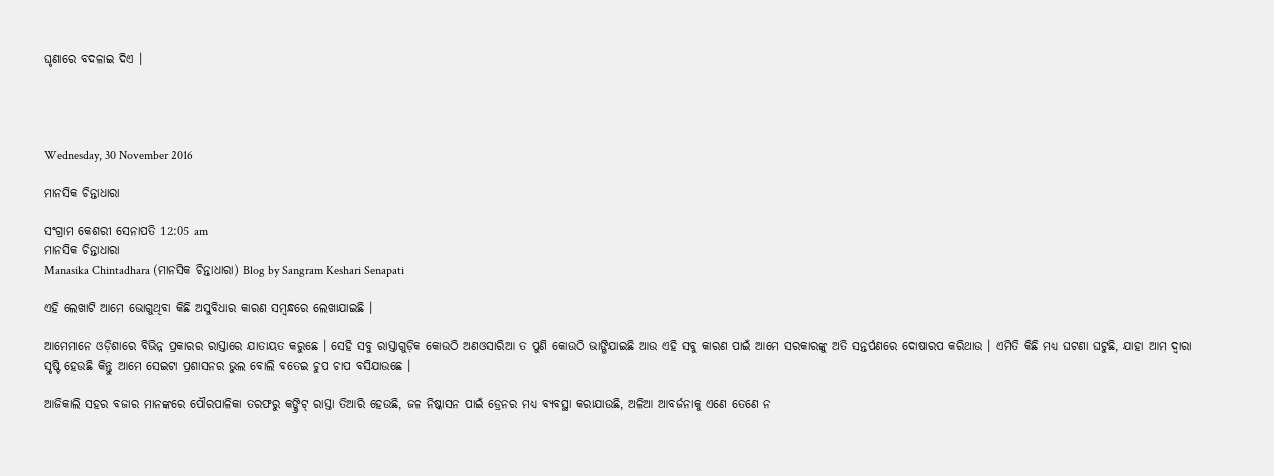ଘୃଣାରେ ବଦଳାଇ ଦିଏ ।




Wednesday, 30 November 2016

ମାନସିକ ଚିନ୍ତାଧାରା

ସଂଗ୍ରାମ କେଶରୀ ସେନାପତି 12:05 am
ମାନସିକ ଚିନ୍ତାଧାରା
Manasika Chintadhara (ମାନସିକ ଚିନ୍ତାଧାରା) Blog by Sangram Keshari Senapati

ଏହି ଲେଖାଟି ଆମେ ଭୋଗୁଥିବା କିଛି ଅସୁବିଧାର କାରଣ ସମ୍ବନ୍ଧରେ ଲେଖାଯାଇଛି ।

ଆମେମାନେ ଓଡ଼ିଶାରେ ବିଭିନ୍ନ ପ୍ରକାରର ରାସ୍ତାରେ ଯାତାୟତ କରୁଛେ । ସେହି ସବୁ ରାସ୍ତାଗୁଡ଼ିକ କୋଉଠି ଅଣଓସାରିଆ ତ ପୁଣି କୋଉଠି ଭାଙ୍ଗିଯାଇଛି ଆଉ ଏହି ସବୁ କାରଣ ପାଇଁ ଆମେ ସରକାରଙ୍କୁ ଅତି ସନ୍ତର୍ପଣରେ ଦୋଷାରପ କରିଥାଉ । ଏମିତି କିଛି ମଧ୍ୟ ଘଟଣା ଘଟୁଛି, ଯାହା ଆମ ଦ୍ୱାରା ସୃଷ୍ଟି ହେଉଛି କିନ୍ତୁ ଆମେ ସେଇଟା ପ୍ରଶାସନର ଭୁଲ ବୋଲି ବତେଇ ଚୁପ ଚାପ ବସିଯାଉଛେ ।

ଆଜିକାଲି ସ‌ହର ବଜାର ମାନଙ୍କରେ ପୌରପାଳିକା ତରଫରୁ କଙ୍କ୍ରିଟ୍ ରାସ୍ତା ତିଆରି ହେଉଛି, ଜଳ ନିଷ୍କାସନ ପାଇଁ ଡ୍ରେନର ମଧ୍ୟ ବ୍ୟବସ୍ଥା କରା‌ଯାଉଛି, ଅଳିଆ ଆବର୍ଜନାକୁ ଏଣେ ତେଣେ ନ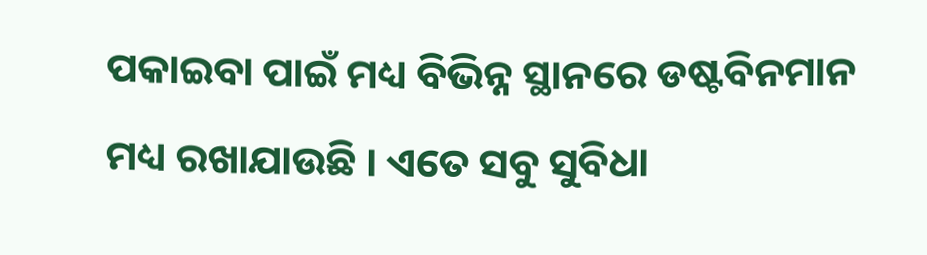ପକାଇବା ପାଇଁ ମଧ୍ୟ ବିଭିନ୍ନ ସ୍ଥାନରେ ଡଷ୍ଟବିନମାନ ମଧ୍ୟ ରଖାଯାଉଛି । ଏତେ ସବୁ ସୁବିଧା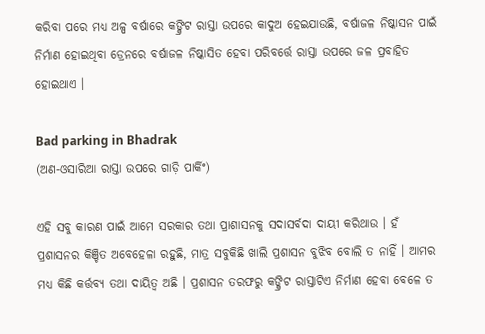କରିବା ପରେ ମଧ୍ୟ ଅଳ୍ପ ବର୍ଷାରେ କଙ୍କ୍ରିଟ ରାସ୍ତା ଉପରେ କାଦୁଅ ହେଇଯାଉଛି, ବର୍ଷାଜଳ ନିଷ୍କାସନ ପାଇଁ ନିର୍ମାଣ ହୋଇଥିବା ଡ୍ରେନରେ ବର୍ଷାଜଳ ନିଷ୍କାସିତ ହେବା ପରିବର୍ତ୍ତେ ରାସ୍ତା ଉପରେ ଜଳ ପ୍ରବାହିତ ହୋଇଥାଏ ।

Bad parking in Bhadrak
(ଅଣ-ଓସାରିଆ ରାସ୍ତା ଉପରେ ଗାଡ଼ି ପାର୍କିଂ)

ଏହି ସବୁ କାରଣ ପାଇଁ ଆମେ ସରକାର ତ‌ଥା ପ୍ରାଶାସନ‌କୁ ସଦାସର୍ବଦା ଦାୟୀ କରିଥାଉ । ହଁ ପ୍ରଶାସନର କିଞ୍ଚିତ ଅବେହେଳା ରହୁଛି, ମାତ୍ର ସବୁକିଛି ଖାଲି ପ୍ରଶାସନ ବୁଝିବ ବୋଲି ତ ନାହିଁ । ଆମର ମଧ୍ୟ କିଛି କର୍ତ୍ତବ୍ୟ ତ‌ଥା ଦାୟିତ୍ୱ ଅଛି । ପ୍ରଶାସନ ତରଫରୁ କଙ୍କ୍ରିଟ ରାସ୍ତାଟିଏ ନିର୍ମାଣ ହେବା ବେଳେ ତ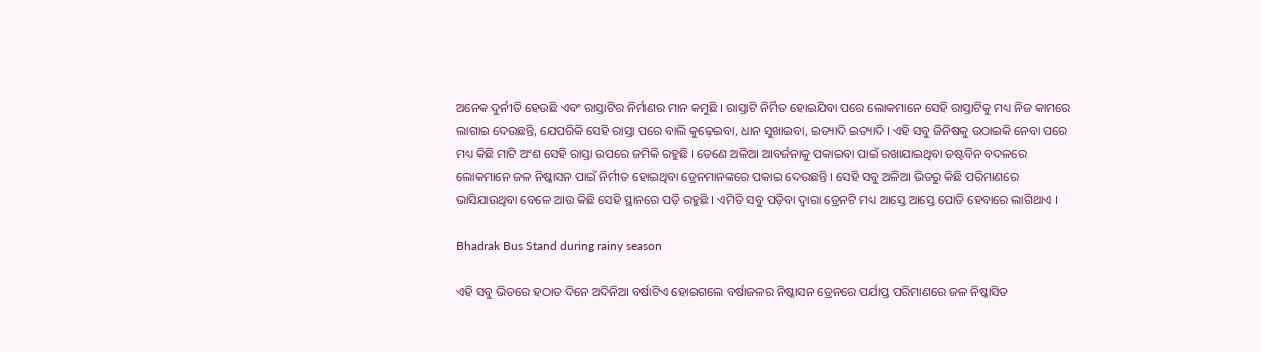ଅନେକ ଦୁର୍ନୀତି ହେଉଛି ଏବଂ ରାସ୍ତାଟିର ନିର୍ମାଣର ମାନ କମୁଛି । ରାସ୍ତାଟି ନିର୍ମିତ ହୋଇଯିବା ପରେ ଲୋକମାନେ ସେହି ରାସ୍ତାଟିକୁ ମଧ୍ୟ ନିଜ କାମରେ ଲାଗାଇ ଦେଉଛନ୍ତି, ଯେପରିକି ସେହି ରାସ୍ତା ପରେ ବାଲି କୁଢ଼େଇବା, ଧାନ ସୁଖାଇବା, ଇତ୍ୟାଦି ଇତ୍ୟାଦି । ଏହି ସବୁ ଜିନିଷକୁ ଉଠାଇକି ନେବା ପରେ ମଧ୍ୟ କିଛି ମାଟି ଅଂଶ ସେହି ରାସ୍ତା ଉପରେ ଜମିକି ରହୁଛି । ତେଣେ ଅଳିଆ ଆବର୍ଜନାକୁ ପକାଇବା ପାଇଁ ରଖାଯାଇଥିବା ଡଷ୍ଟବିନ ବଦଳରେ ଲୋକମାନେ ଜଳ ନିଷ୍କାସନ ପାଇଁ ନିର୍ମୀତ ହୋଇଥିବା ଡ୍ରେନମାନଙ୍କରେ ପକାଇ ଦେଉଛନ୍ତି । ସେହି ସବୁ ଅଳିଆ ଭିତରୁ କିଛି ପରିମାଣରେ ଭାସିଯାଉଥିବା ବେଳେ ଆଉ କିଛି ସେହି ସ୍ଥାନରେ ପଡ଼ି ରହୁଛି । ଏମିତି ସବୁ ପଡ଼ିବା ଦ୍ୱାରା ଡ୍ରେନଟି ମଧ୍ୟ ଆସ୍ତେ ଆସ୍ତେ ପୋତି ହେବାରେ ଲାଗିଥାଏ ।

Bhadrak Bus Stand during rainy season

ଏହି ସବୁ ଭିତରେ ହଠାତ ଦିନେ ଅଦିନିଆ ବର୍ଷାଟିଏ ହୋଇଗଲେ ବର୍ଷାଜଳର ନିଷ୍କାସନ ଡ୍ରେନରେ ପର୍ଯାପ୍ତ ପରିମାଣରେ ଜଳ ନିଷ୍କାସିତ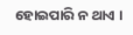ହୋଇପାରି ନ ଥାଏ ।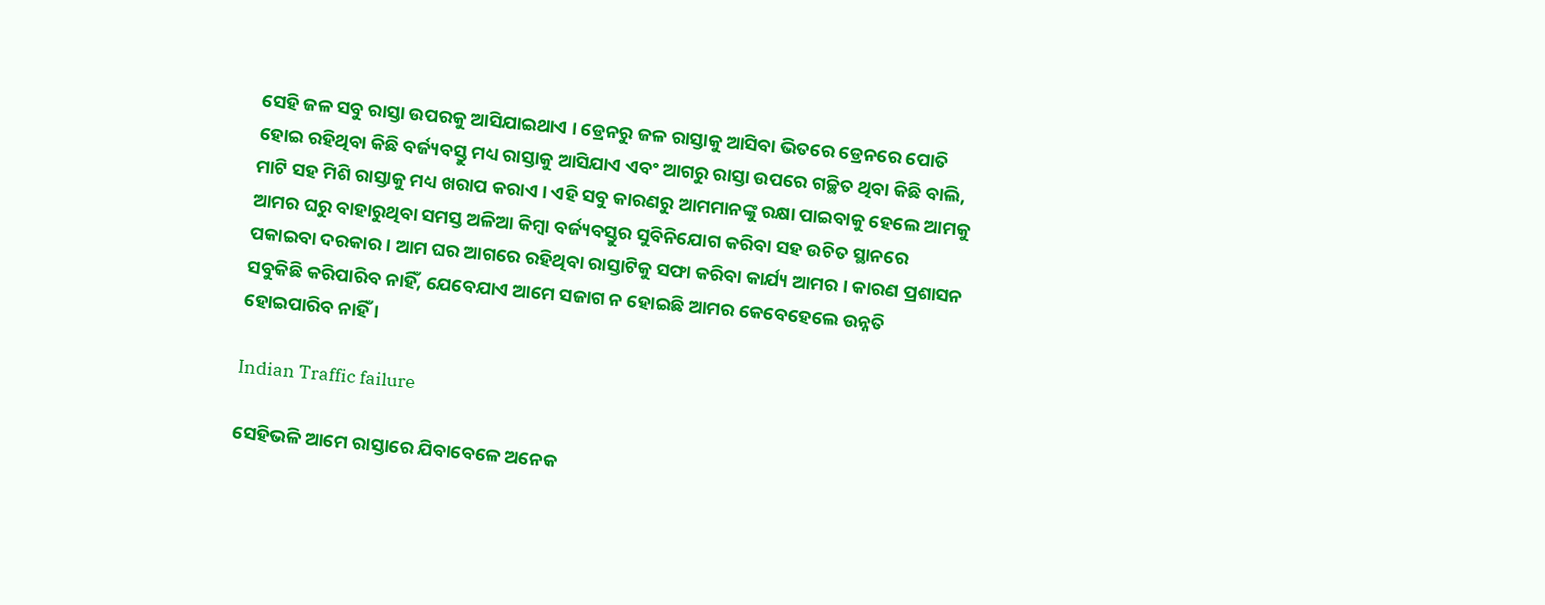ସେହି ଜଳ ସବୁ ରାସ୍ତା ଉପରକୁ ଆସିଯାଇଥାଏ । ଡ୍ରେନରୁ ଜଳ ରାସ୍ତାକୁ ଆସିବା ଭିତରେ ଡ୍ରେନରେ ପୋତି ହୋଇ ରହିଥିବା କିଛି ବର୍ଜ୍ୟବସ୍ତୁ ମଧ୍ୟ ରାସ୍ତାକୁ ଆସିଯାଏ ଏବଂ ଆଗରୁ ରାସ୍ତା ଉପରେ ଗଚ୍ଛିତ ଥିବା କିଛି ବାଲି, ମାଟି ସ‌ହ ମିଶି ରାସ୍ତାକୁ ମଧ୍ୟ ଖରାପ କରାଏ । ଏହି ସବୁ କାରଣରୁ ଆମମାନଙ୍କୁ ରକ୍ଷା ପାଇବାକୁ ହେଲେ ଆମକୁ ଆମର ଘରୁ ବାହାରୁଥିବା ସମସ୍ତ ଅଳିଆ କିମ୍ବା ବର୍ଜ୍ୟବସ୍ତୁର ସୁବିନିଯୋଗ କରିବା ସ‌ହ ଉଚିତ ସ୍ଥାନରେ ପକାଇବା ଦରକାର । ଆମ ଘର ଆଗରେ ରହିଥିବା ରାସ୍ତାଟିକୁ ସଫା କରିବା କାର୍ଯ୍ୟ ଆମର । କାରଣ ପ୍ରଶାସନ ସବୁକିଛି କରିପାରିବ ନାହିଁ, ଯେବେଯାଏ ଆମେ ସଜାଗ ନ ହୋଇଛି ଆମର କେବେହେଲେ ଉନ୍ନତି ହୋଇପାରିବ ନାହିଁ ।

Indian Traffic failure

ସେହିଭଳି ଆମେ ରାସ୍ତାରେ ଯିବାବେଳେ ଅନେକ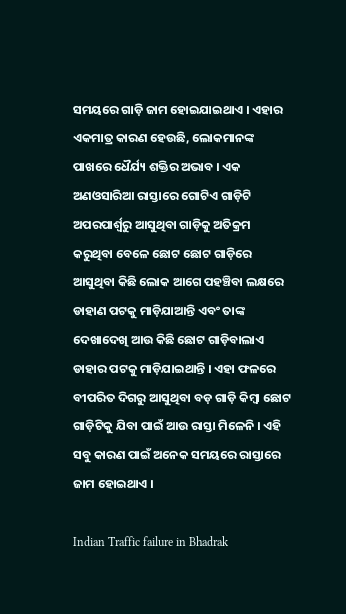ସମୟରେ ଗାଡ଼ି ଜାମ ହୋଇଯାଇଥାଏ । ଏହାର ଏକମାତ୍ର କାରଣ ହେଉଛି, ଲୋକମାନଙ୍କ ପାଖରେ ଧୈର୍ଯ୍ୟ ଶକ୍ତିର ଅଭାବ । ଏକ ଅଣଓସାରିଆ ରାସ୍ତାରେ ଗୋଟିଏ ଗାଡ଼ିଟି ଅପରପାର୍ଶ୍ୱରୁ ଆସୁଥିବା ଗାଡ଼ିକୁ ଅତିକ୍ରମ କରୁଥିବା ବେଳେ ଛୋଟ ଛୋଟ ଗାଡ଼ିରେ ଆସୁଥିବା କିଛି ଲୋକ ଆଗେ ପ‌ହ‌ଞ୍ଚିବା ଲକ୍ଷରେ ଡାହାଣ ପଟକୁ ମାଡ଼ିଯାଆନ୍ତି ଏବଂ ତାଙ୍କ ଦେଖାଦେଖି ଆଉ କିଛି ଛୋଟ ଗାଡ଼ିବାଲାଏ ଡାହାର ପଟକୁ ମାଡ଼ିଯାଇଥାନ୍ତି । ଏହା ଫଳରେ ବୀପରିତ ଦିଗରୁ ଆସୁଥିବା ବଡ଼ ଗାଡ଼ି କିମ୍ୱା ଛୋଟ ଗାଡ଼ିଟିକୁ ଯିବା ପାଇଁ ଆଉ ରାସ୍ତା ମିଳେନି । ଏହି ସବୁ କାରଣ ପାଇଁ ଅନେକ ସମୟରେ ରାସ୍ତାରେ ଜାମ ହୋଇଥାଏ ।

Indian Traffic failure in Bhadrak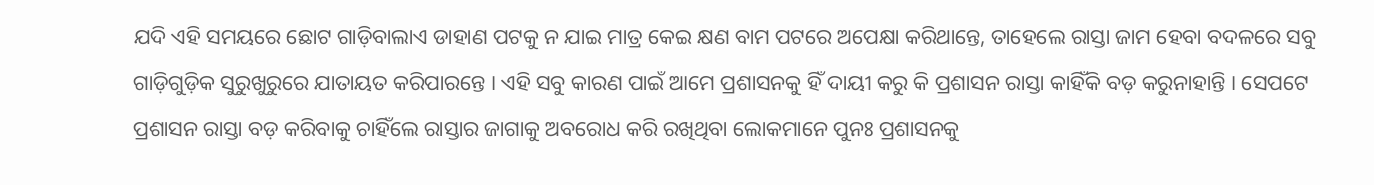ଯଦି ଏହି ସମୟରେ ଛୋଟ ଗାଡ଼ିବାଲାଏ ଡାହାଣ ପଟକୁ ନ ଯାଇ ମାତ୍ର କେଇ କ୍ଷଣ ବାମ ପଟରେ ଅପେକ୍ଷା କରିଥାନ୍ତେ, ତାହେଲେ ରାସ୍ତା ଜାମ ହେବା ବଦଳରେ ସବୁ ଗାଡ଼ିଗୁଡ଼ିକ ସୁରୁଖୁରୁରେ ଯାତାୟତ କରିପାରନ୍ତେ । ଏହି ସବୁ କାରଣ ପାଇଁ ଆମେ ପ୍ରଶାସନ‌କୁ ହିଁ ଦାୟୀ କରୁ କି ପ୍ରଶାସନ ରାସ୍ତା କାହିଁକି ବଡ଼ କରୁନାହାନ୍ତି । ସେପଟେ ପ୍ରଶାସନ ରାସ୍ତା ବଡ଼ କରିବାକୁ ଚାହିଁଲେ ରାସ୍ତାର ଜାଗାକୁ ଅବରୋଧ କରି ରଖିଥିବା ଲୋକମାନେ ପୁନଃ ପ୍ରଶାସନ‌କୁ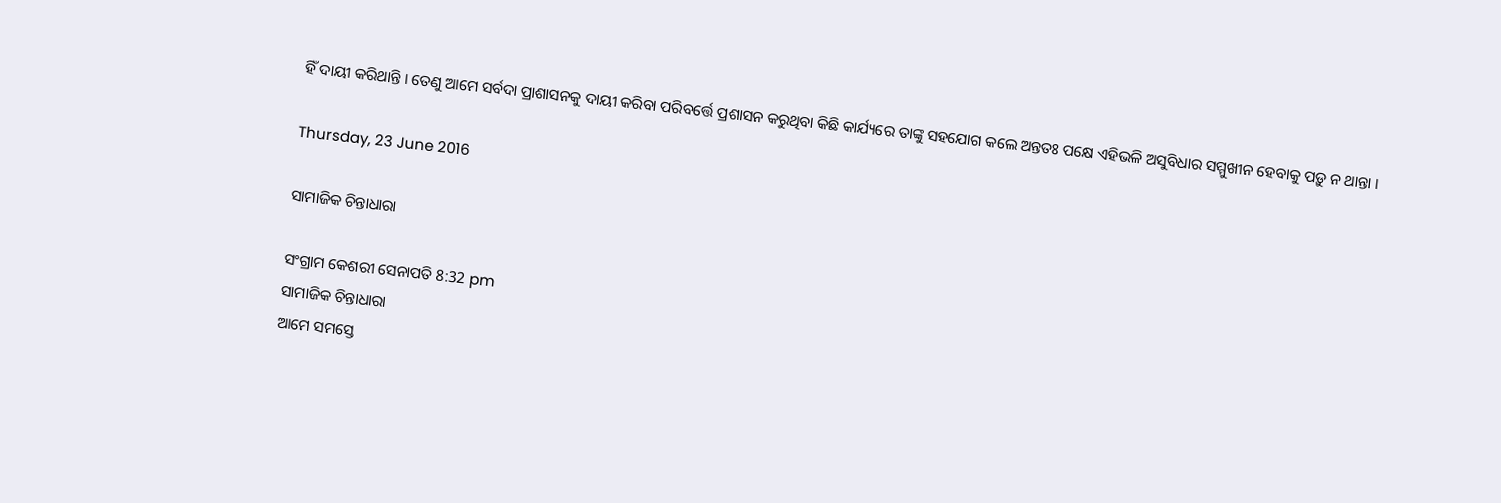ହିଁ ଦାୟୀ କରିଥାନ୍ତି । ତେଣୁ ଆମେ ସର୍ବଦା ପ୍ରାଶାସନ‌କୁ ଦାୟୀ କରିବା ପରିବର୍ତ୍ତେ ପ୍ରଶାସନ କରୁଥିବା କିଛି କାର୍ଯ୍ୟରେ ତାଙ୍କୁ ସ‌ହଯୋଗ କଲେ ଅନ୍ତ‌ତଃ ପକ୍ଷେ ଏହିଭଳି ଅସୁବିଧାର ସମ୍ମୁଖୀନ ହେବାକୁ ପଡ଼ୁ ନ ଥାନ୍ତା ।

Thursday, 23 June 2016

ସାମାଜିକ ଚିନ୍ତାଧାରା

ସଂଗ୍ରାମ କେଶରୀ ସେନାପତି 8:32 pm
ସାମାଜିକ ଚିନ୍ତାଧାରା
ଆମେ ସମସ୍ତେ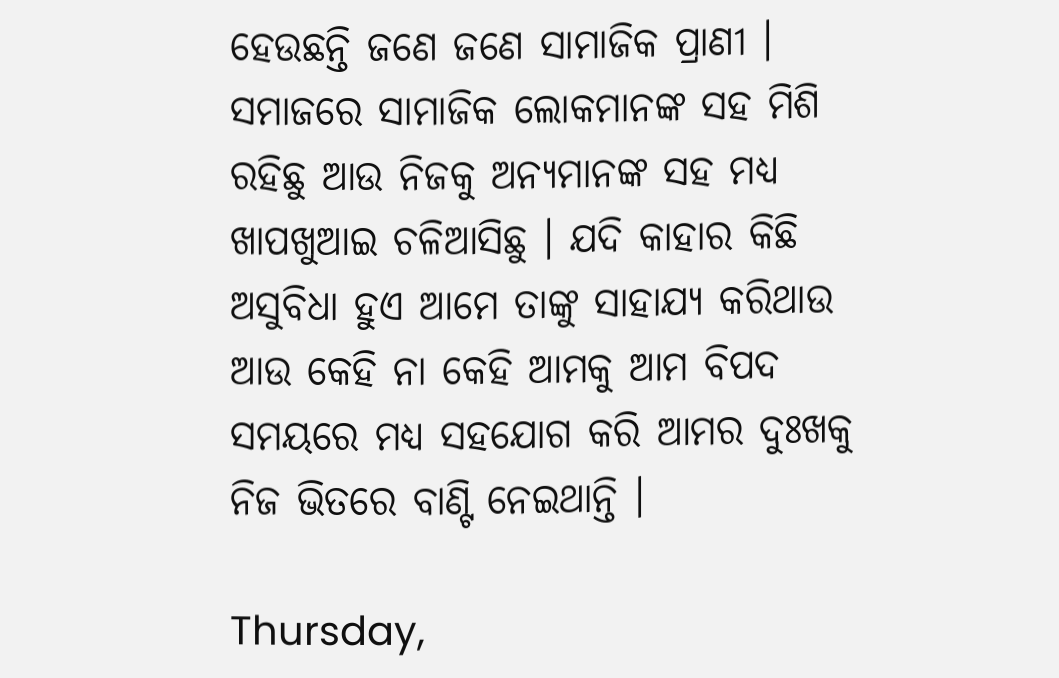ହେଉଛନ୍ତି ଜଣେ ଜଣେ ସାମାଜିକ ପ୍ରାଣୀ । ସମାଜରେ ସାମାଜିକ ଲୋକମାନଙ୍କ ସ‌ହ ମିଶି ରହିଛୁ ଆଉ ନିଜକୁ ଅନ୍ୟମାନଙ୍କ ସ‌ହ ମଧ୍ୟ ଖାପଖୁଆଇ ଚଳିଆସିଛୁ । ଯଦି କାହାର କିଛି ଅସୁବିଧା ହୁଏ ଆମେ ତାଙ୍କୁ ସାହାଯ୍ୟ କରିଥାଉ ଆଉ କେହି ନା କେହି ଆମକୁ ଆମ ବିପଦ ସମୟରେ ମଧ୍ୟ ସ‌ହଯୋଗ କରି ଆମର ଦୁଃଖକୁ ନିଜ ଭିତରେ ବାଣ୍ଟି ନେଇଥାନ୍ତି ।

Thursday,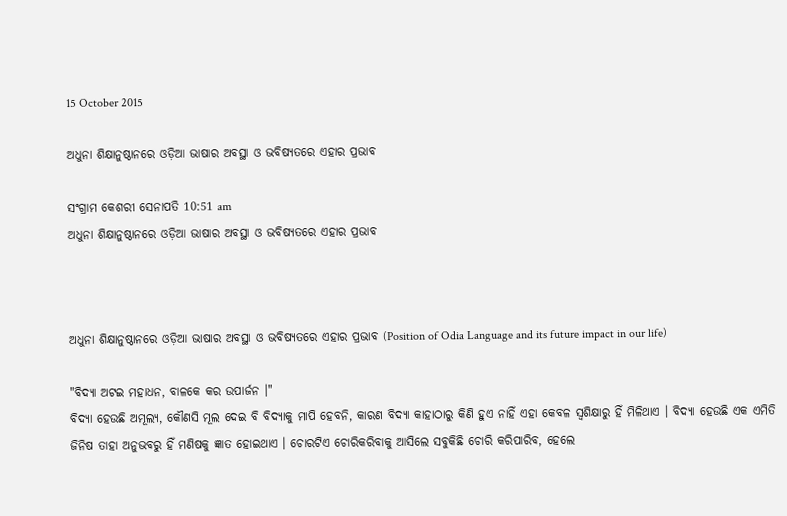15 October 2015

ଅଧୁନା ଶିକ୍ଷାନୁଷ୍ଠାନରେ ଓଡ଼ିଆ ଭାଷାର ଅବସ୍ଥା ଓ ଭବିଷ୍ୟତରେ ଏହାର ପ୍ରଭାବ

ସଂଗ୍ରାମ କେଶରୀ ସେନାପତି 10:51 am
ଅଧୁନା ଶିକ୍ଷାନୁଷ୍ଠାନରେ ଓଡ଼ିଆ ଭାଷାର ଅବସ୍ଥା ଓ ଭବିଷ୍ୟତରେ ଏହାର ପ୍ରଭାବ



ଅଧୁନା ଶିକ୍ଷାନୁଷ୍ଠାନରେ ଓଡ଼ିଆ ଭାଷାର ଅବସ୍ଥା ଓ ଭବିଷ୍ୟତରେ ଏହାର ପ୍ରଭାବ (Position of Odia Language and its future impact in our life)

"ବିଦ୍ୟା ଅଟଇ ମହାଧନ, ବାଳକେ କର ଉପାର୍ଜନ ।"
ବିଦ୍ୟା ହେଉଛି ଅମୂଲ୍ୟ, କୌଣସି ମୂଲ ଦେଇ ବି ବିଦ୍ୟାକୁ ମାପି ହେବନି, କାରଣ ବିଦ୍ୟା କାହାଠାରୁ କିଣି ହୁଏ ନାହିଁ ଏହା କେବଳ ସ୍ୱଶିକ୍ଷାରୁ ହିଁ ମିଳିଥାଏ । ବିଦ୍ୟା ହେଉଛି ଏକ ଏମିତି ଜିନିଷ ତାହା ଅନୁଭବରୁ ହିଁ ମଣିଷକୁ ଜ୍ଞାତ ହୋଇଥାଏ । ଚୋରଟିଏ ଚୋରିକରିବାକୁ ଆସିଲେ ସବୁକିଛି ଚୋରି କରିପାରିବ, ହେଲେ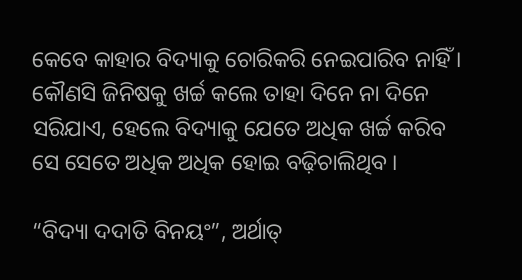କେବେ କାହାର ବିଦ୍ୟାକୁ ଚୋରିକରି ନେଇପାରିବ ନାହିଁ । କୌଣସି ଜିନିଷକୁ ଖର୍ଚ୍ଚ କଲେ ତାହା ଦିନେ ନା ଦିନେ ସରିଯାଏ, ହେଲେ ବିଦ୍ୟାକୁ ଯେତେ ଅଧିକ ଖର୍ଚ୍ଚ କରିବ ସେ ସେତେ ଅଧିକ ଅଧିକ ହୋଇ ବଢ଼ିଚାଲିଥିବ ।

“ବିଦ୍ୟା ଦ‌ଦାତି ବିନୟଂ”, ଅର୍ଥାତ୍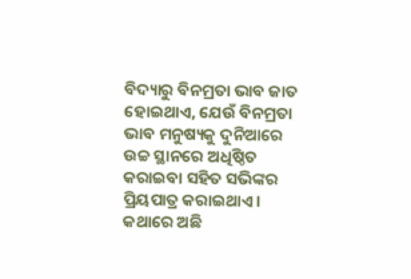ବିଦ୍ୟାରୁ ବିନମ୍ରତା ଭାବ ଜାତ ହୋଇଥାଏ, ଯେଉଁ ବିନମ୍ରତା ଭାବ ମନୁଷ୍ୟକୁ ଦୁନିଆରେ ଉଚ୍ଚ ସ୍ଥାନରେ ଅଧିଷ୍ଠିତ କରାଇବା ସ‌ହିତ ସଭିଙ୍କର ପ୍ରିୟପାତ୍ର କରାଇଥାଏ । କଥାରେ ଅଛି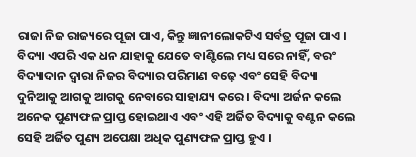ରାଜା ନିଜ ରାଜ୍ୟରେ ପୂଜା ପାଏ, କିନ୍ତୁ ଜ୍ଞାନୀଲୋକଟିଏ ସର୍ବତ୍ର ପୂଜା ପାଏ । ବିଦ୍ୟା ଏପରି ଏକ ଧନ ଯାହାକୁ ଯେତେ ବାଣ୍ଟିଲେ ମଧ୍ୟ ସରେ ନାହିଁ, ବରଂ ବିଦ୍ୟାଦାନ ଦ୍ୱାରା ନିଜର ବିଦ୍ୟାର ପରିମାଣ ବଢ଼େ ଏବଂ ସେହି ବିଦ୍ୟା ଦୁନିଆକୁ ଆଗକୁ ଆଗକୁ ନେବାରେ ସାହାଯ୍ୟ କରେ । ବିଦ୍ୟା ଅର୍ଜନ କଲେ ଅନେକ ପୁଣ୍ୟଫଳ ପ୍ରାପ୍ତ ହୋଇଥାଏ ଏବଂ ଏହି ଅର୍ଜିତ ବିଦ୍ୟାକୁ ବଣ୍ଟନ କଲେ ସେହି ଅର୍ଜିତ ପୁଣ୍ୟ ଅପେକ୍ଷା ଅଧିକ ପୁଣ୍ୟଫଳ ପ୍ରାପ୍ତ ହୁଏ ।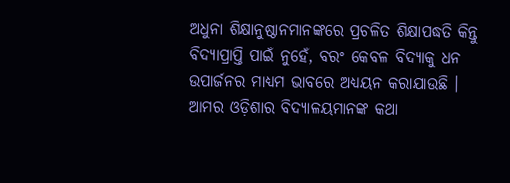ଅଧୁନା ଶିକ୍ଷାନୁଷ୍ଠାନମାନଙ୍କରେ ପ୍ରଚଳିତ ଶିକ୍ଷାପଦ୍ଧତି କିନ୍ତୁ ବିଦ୍ୟାପ୍ରାପ୍ତି ପାଇଁ ନୁହେଁ, ବରଂ କେବଳ ବିଦ୍ୟାକୁ ଧନ ଉପାର୍ଜନର ମାଧ୍ୟମ ଭାବରେ ଅଧ୍ୟୟନ କରାଯାଉଛି । ଆମର ଓଡ଼ିଶାର ବିଦ୍ୟାଳୟମାନଙ୍କ କଥା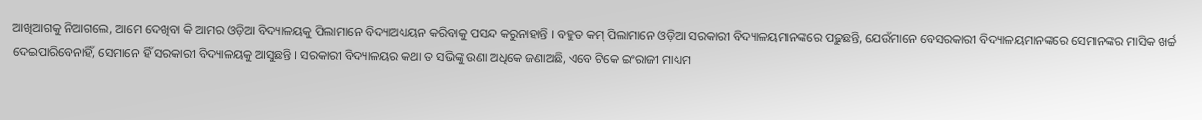ଆଖିଆଗକୁ ନିଆଗଲେ, ଆମେ ଦେଖିବା କି ଆମର ଓଡ଼ିଆ ବିଦ୍ୟାଳୟକୁ ପିଲାମାନେ ବିଦ୍ୟାଅଧ୍ୟୟନ କରିବାକୁ ପସନ୍ଦ କରୁନାହାନ୍ତି । ବ‌ହୁତ କମ୍ ପିଲାମାନେ ଓଡ଼ିଆ ସରକାରୀ ବିଦ୍ୟାଳୟମାନଙ୍କରେ ପଢ଼ୁଛନ୍ତି, ଯେଉଁମାନେ ବେସରକାରୀ ବିଦ୍ୟାଳୟମାନଙ୍କରେ ସେମାନଙ୍କର ମାସିକ ଖର୍ଚ୍ଚ ଦେଇପାରିବେନାହିଁ, ସେମାନେ ହିଁ ସରକାରୀ ବିଦ୍ୟାଳୟକୁ ଆସୁଛନ୍ତି । ସରକାରୀ ବିଦ୍ୟାଳୟର କଥା ତ ସଭିଙ୍କୁ ଉଣା ଅଧିକେ ଜଣାଅଛି, ଏବେ ଟିକେ ଇଂରାଜୀ ମାଧ୍ୟମ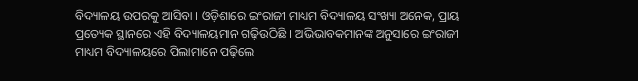ବିଦ୍ୟାଳୟ ଉପରକୁ ଆସିବା । ଓଡ଼ିଶାରେ ଇଂରାଜୀ ମାଧ୍ୟମ ବିଦ୍ୟାଳୟ ସଂଖ୍ୟା ଅନେକ, ପ୍ରାୟ ପ୍ରତ୍ୟେକ ସ୍ଥାନରେ ଏହି ବିଦ୍ୟାଳୟମାନ ଗଢ଼ିଉଠିଛି । ଅଭିଭାବକମାନଙ୍କ ଅନୁସାରେ ଇଂରାଜୀ ମାଧ୍ୟମ ବିଦ୍ୟାଳୟରେ ପିଲାମାନେ ପଢ଼ିଲେ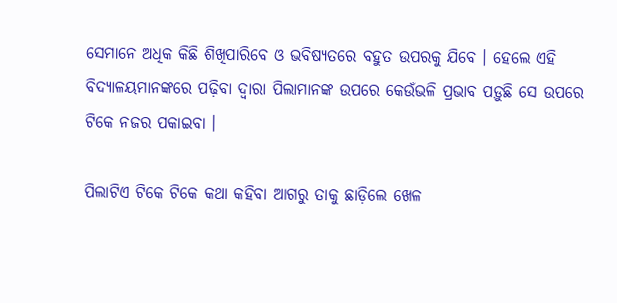ସେମାନେ ଅଧିକ କିଛି ଶିଖିପାରିବେ ଓ ଭବିଷ୍ୟତରେ ବ‌ହୁତ ଉପରକୁ ଯିବେ । ହେଲେ ଏହି ବିଦ୍ୟାଳୟମାନଙ୍କରେ ପଢ଼ିବା ଦ୍ୱାରା ପିଲାମାନଙ୍କ ଉପରେ କେଉଁଭଳି ପ୍ରଭାବ ପଡ଼ୁଛି ସେ ଉପରେ ଟିକେ ନ‌ଜର ପକାଇବା ।

ପିଲାଟିଏ ଟିକେ ଟିକେ କଥା କ‌ହିବା ଆଗରୁ ତାକୁ ଛାଡ଼ିଲେ ଖେଳ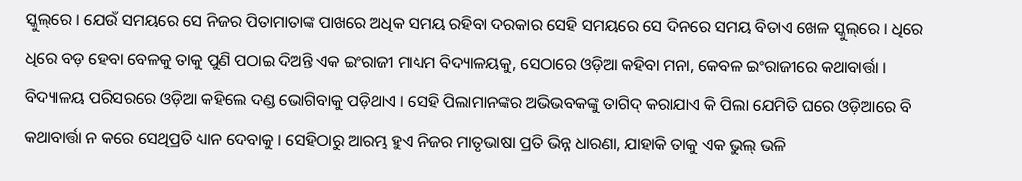ସ୍କୁଲ୍‌ରେ । ଯେଉଁ ସମୟରେ ସେ ନିଜର ପିତାମାତାଙ୍କ ପାଖରେ ଅଧିକ ସମୟ ରହିବା ଦରକାର ସେହି ସମୟରେ ସେ ଦିନରେ ସମୟ ବିତାଏ ଖେଳ ସ୍କୁଲ୍‌ରେ । ଧିରେ ଧିରେ ବଡ଼ ହେବା ବେଳକୁ ତାକୁ ପୁଣି ପଠାଇ ଦିଅନ୍ତି ଏକ ଇଂରାଜୀ ମାଧ୍ୟମ ବିଦ୍ୟାଳୟକୁ, ସେଠାରେ ଓଡ଼ିଆ କ‌ହିବା ମନା, କେବଳ ଇଂରାଜୀରେ କ‌ଥାବାର୍ତ୍ତା । ବିଦ୍ୟାଳୟ ପରିସରରେ ଓଡ଼ିଆ କ‌ହିଲେ ଦଣ୍ଡ ଭୋଗିବାକୁ ପଡ଼ିଥାଏ । ସେହି ପିଲାମାନଙ୍କର ଅଭିଭବକଙ୍କୁ ତାଗିଦ୍ କରାଯାଏ କି ପିଲା ଯେମିତି ଘରେ ଓଡ଼ିଆରେ ବି କଥାବାର୍ତ୍ତା ନ କରେ ସେଥିପ୍ରତି ଧ୍ୟାନ ଦେବାକୁ । ସେ‌ହିଠାରୁ ଆରମ୍ଭ ହୁଏ ନିଜର ମାତୃଭାଷା ପ୍ରତି ଭିନ୍ନ ଧାରଣା, ଯାହାକି ତାକୁ ଏକ ଭୁଲ୍ ଭଳି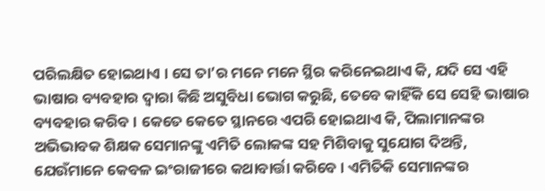ପରିଲକ୍ଷିତ ହୋଇଥାଏ । ସେ ତା’ର ମନେ ମନେ ସ୍ଥିର କରିନେଇଥାଏ କି, ଯଦି ସେ ଏହି ଭାଷାର ବ୍ୟବ‌ହାର ଦ୍ୱାରା କିଛି ଅସୁବିଧା ଭୋଗ କରୁଛି, ତେବେ କାହିଁକି ସେ ସେହି ଭାଷାର ବ୍ୟବ‌ହାର କରିବ । କେତେ କେତେ ସ୍ଥାନରେ ଏପରି ହୋଇଥାଏ କି, ପିଲାମାନଙ୍କର ଅଭିଭାବକ ଶିକ୍ଷକ ସେମାନଙ୍କୁ ଏମିତି ଲୋକଙ୍କ ସ‌ହ ମିଶିବାକୁ ସୁଯୋଗ ଦିଅନ୍ତି, ଯେଉଁମାନେ କେବଳ ଇଂରାଜୀରେ କଥାବାର୍ତ୍ତା କରିବେ । ଏମିତିକି ସେମାନଙ୍କର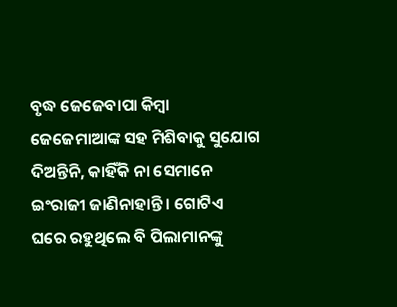ବୃଦ୍ଧ ଜେଜେବାପା କିମ୍ବା ଜେଜେମାଆଙ୍କ ସ‌ହ ମିଶିବାକୁ ସୁଯୋଗ ଦିଅନ୍ତିନି, କାହିଁକି ନା ସେମାନେ ଇଂରାଜୀ ଜାଣିନାହାନ୍ତି । ଗୋଟିଏ ଘରେ ରହୁଥିଲେ ବି ପିଲାମାନଙ୍କୁ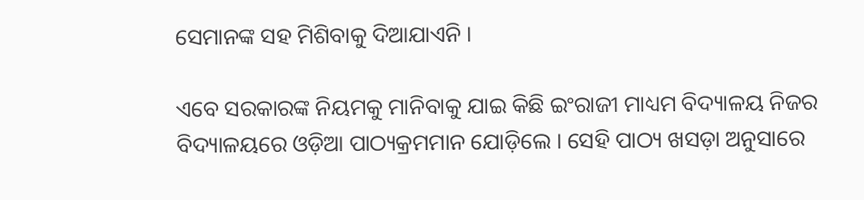ସେମାନଙ୍କ ସ‌ହ ମିଶିବାକୁ ଦିଆଯାଏନି ।

ଏବେ ସରକାରଙ୍କ ନିୟମକୁ ମାନିବାକୁ ଯାଇ କିଛି ଇଂରାଜୀ ମାଧ୍ୟମ ବିଦ୍ୟାଳୟ ନିଜର ବିଦ୍ୟାଳୟରେ ଓଡ଼ିଆ ପାଠ୍ୟକ୍ରମମାନ ଯୋଡ଼ିଲେ । ସେହି ପାଠ୍ୟ ଖସଡ଼ା ଅନୁସାରେ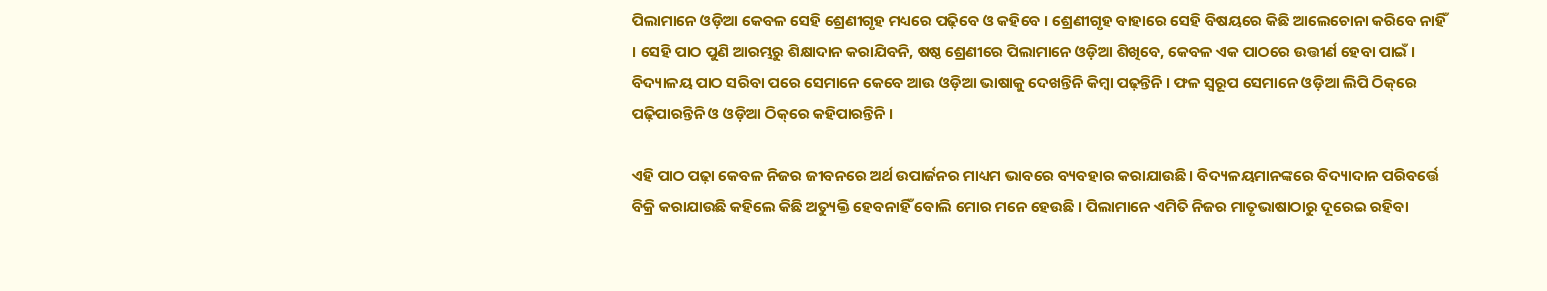ପିଲାମାନେ ଓଡ଼ିଆ କେବଳ ସେହି ଶ୍ରେଣୀଗୃହ ମଧ୍ୟରେ ପଢ଼ିବେ ଓ କ‌ହିବେ । ଶ୍ରେଣୀଗୃହ ବାହାରେ ସେହି ବିଷୟରେ କିଛି ଆଲେଚୋନା କରିବେ ନାହିଁ । ସେହି ପାଠ ପୁଣି ଆରମ୍ଭରୁ ଶିକ୍ଷାଦାନ କରାଯିବନି, ଷଷ୍ଠ ଶ୍ରେଣୀରେ ପିଲାମାନେ ଓଡ଼ିଆ ଶିଖିବେ, କେବଳ ଏକ ପାଠରେ ଉତ୍ତୀର୍ଣ ହେବା ପାଇଁ । ବିଦ୍ୟାଳୟ ପାଠ ସରିବା ପରେ ସେମାନେ କେବେ ଆଉ ଓଡ଼ିଆ ଭାଷାକୁ ଦେଖନ୍ତିନି କିମ୍ବା ପଢ଼ନ୍ତିନି । ଫଳ ସ୍ୱରୂପ ସେମାନେ ଓଡ଼ିଆ ଲିପି ଠିକ୍‌ରେ ପଢ଼ିପାରନ୍ତିନି ଓ ଓଡ଼ିଆ ଠିକ୍‌ରେ କ‌ହିପାରନ୍ତିନି ।

ଏହି ପାଠ ପଢ଼ା କେବଳ ନିଜର ଜୀବନରେ ଅର୍ଥ ଉପାର୍ଜନର ମାଧ୍ୟମ ଭାବରେ ବ୍ୟବ‌‌ହାର କରାଯାଉଛି । ବିଦ୍ୟଳୟମାନଙ୍କରେ ବିଦ୍ୟାଦାନ ପରିବର୍ତ୍ତେ ବିକ୍ରି କରାଯାଉଛି କ‌ହିଲେ କିଛି ଅତ୍ୟୁକ୍ତି ହେବନାହିଁ ବୋଲି ମୋର ମନେ ହେଉଛି । ପିଲାମାନେ ଏମିତି ନିଜର ମାତୃଭାଷାଠାରୁ ଦୂରେଇ ରହିବା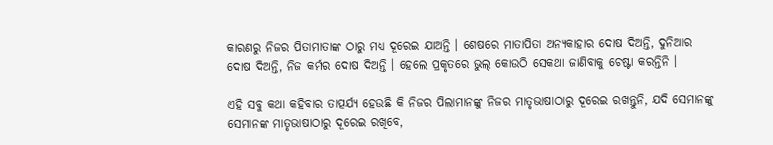କାରଣରୁ ନିଜର ପିତାମାତାଙ୍କ ଠାରୁ ମଧ୍ୟ ଦୂରେଇ ଯାଅନ୍ତି । ଶେଷରେ ମାତାପିତା ଅନ୍ୟକାହାର ଦୋଷ ଦିଅନ୍ତି, ଦୁନିଆର ଦୋଷ ଦିଅନ୍ତି, ନିଜ କର୍ମର ଦୋଷ ଦିଅନ୍ତି । ହେଲେ ପ୍ରକୃତରେ ଭୁଲ୍ କୋଉଠି ସେକଥା ଜାଣିବାକୁ ଚେଷ୍ଟା କରନ୍ତିନି ।

ଏହି ସବୁ କଥା କ‌ହିବାର ତାତ୍ପର୍ଯ୍ୟ ହେଉଛି କି ନିଜର ପିଲାମାନଙ୍କୁ ନିଜର ମାତୃଭାଷାଠାରୁ ଦୂରେଇ ରଖନ୍ତୁନି, ଯଦି ସେମାନଙ୍କୁ ସେମାନଙ୍କ ମାତୃଭାଷାଠାରୁ ଦୂରେଇ ରଖିବେ,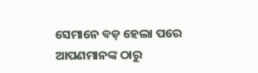ସେମାନେ ବଡ଼ ହେଲା ପରେ ଆପଣମାନଙ୍କ ଠାରୁ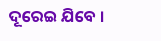ଦୂରେଇ ଯିବେ ।